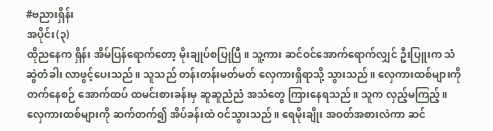#ဗညားရှိန်း
အပိုင်း(၃)
ထိုညနေက ရှိန်း အိမ်ပြန်ရောက်တော့ မိုးချုပ်စပြုပြီ။ သူ့ကား ဆင်ဝင်အောက်ရောက်လျှင် ဦးပြူးက သံဆွဲတံခါး လာဖွင့်ပေးသည်။ သူသည် တန်းတန်းမတ်မတ် လှေကားရှိရာသို့ သွားသည်။ လှေကားထစ်များကို တက်နေစဉ် အောက်ထပ် ထမင်းစားခန်းမှ ဆူဆူညံညံ အသံတွေ ကြားနေရသည်။ သူက လှည့်မကြည့်။ လှေကားထစ်များကို ဆက်တက်၍ အိပ်ခန်းထဲ ဝင်သွားသည်။ ရေမိုးချိုး အဝတ်အစားလဲကာ ဆင်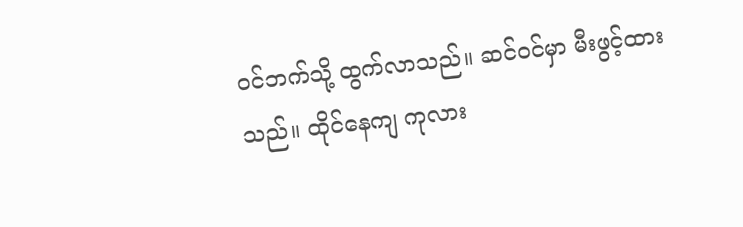ဝင်ဘက်သို့ ထွက်လာသည်။ ဆင်ဝင်မှာ မီးဖွင့်ထားသည်။ ထိုင်နေကျ ကုလား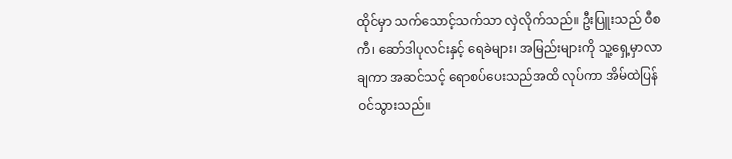ထိုင်မှာ သက်သောင့်သက်သာ လှဲလိုက်သည်။ ဦးပြူးသည် ဝီစကီ၊ ဆော်ဒါပုလင်းနှင့် ရေခဲများ၊ အမြည်းများကို သူ့ရှေ့မှာလာချကာ အဆင်သင့် ရောစပ်ပေးသည်အထိ လုပ်ကာ အိမ်ထဲပြန်ဝင်သွားသည်။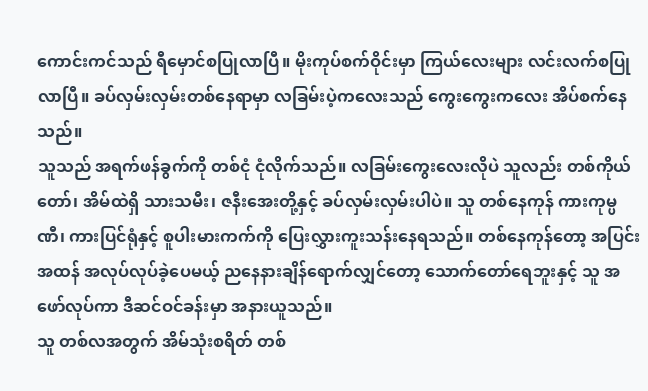ကောင်းကင်သည် ရီမှောင်စပြုလာပြီ။ မိုးကုပ်စက်ဝိုင်းမှာ ကြယ်လေးများ လင်းလက်စပြုလာပြီ။ ခပ်လှမ်းလှမ်းတစ်နေရာမှာ လခြမ်းပဲ့ကလေးသည် ကွေးကွေးကလေး အိပ်စက်နေသည်။
သူသည် အရက်ဖန်ခွက်ကို တစ်ငုံ ငုံလိုက်သည်။ လခြမ်းကွေးလေးလိုပဲ သူလည်း တစ်ကိုယ်တော်၊ အိမ်ထဲရှိ သားသမီး၊ ဇနီးအေးတို့နှင့် ခပ်လှမ်းလှမ်းပါပဲ။ သူ တစ်နေကုန် ကားကုမ္ပဏီ၊ ကားပြင်ရုံနှင့် စူပါးမားကက်ကို ပြေးလွှားကူးသန်းနေရသည်။ တစ်နေကုန်တော့ အပြင်းအထန် အလုပ်လုပ်ခဲ့ပေမယ့် ညနေနားချိန်ရောက်လျှင်တော့ သောက်တော်ရေဘူးနှင့် သူ အဖော်လုပ်ကာ ဒီဆင်ဝင်ခန်းမှာ အနားယူသည်။
သူ တစ်လအတွက် အိမ်သုံးစရိတ် တစ်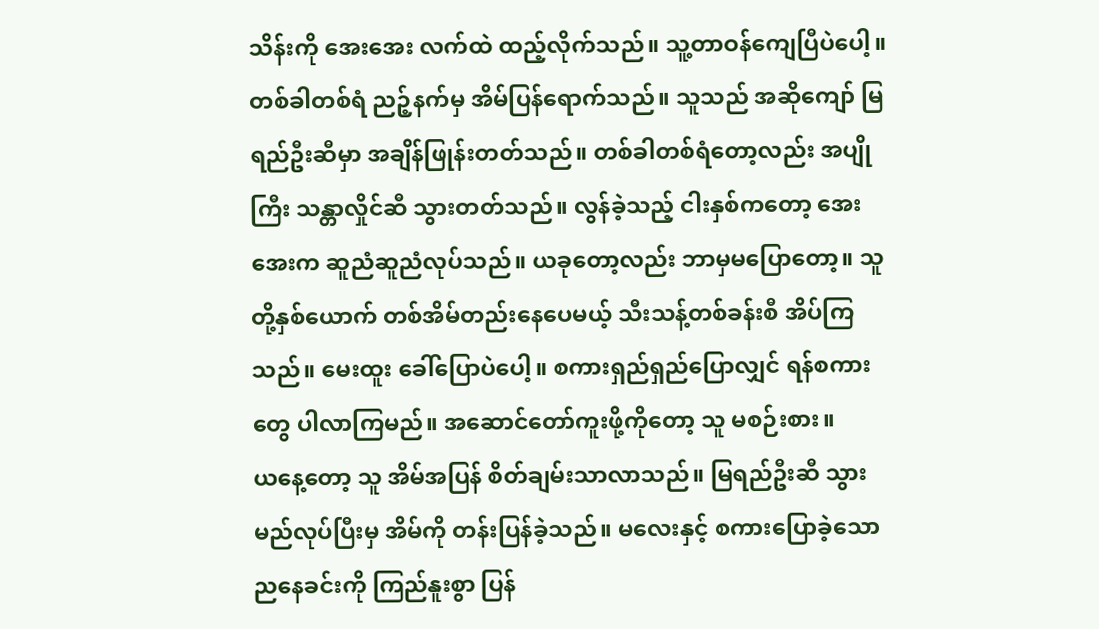သိန်းကို အေးအေး လက်ထဲ ထည့်လိုက်သည်။ သူ့တာဝန်ကျေပြီပဲပေါ့။ တစ်ခါတစ်ရံ ညဉ့်နက်မှ အိမ်ပြန်ရောက်သည်။ သူသည် အဆိုကျော် မြရည်ဦးဆီမှာ အချိန်ဖြုန်းတတ်သည်။ တစ်ခါတစ်ရံတော့လည်း အပျိုကြီး သန္တာလှိုင်ဆီ သွားတတ်သည်။ လွန်ခဲ့သည့် ငါးနှစ်ကတော့ အေးအေးက ဆူညံဆူညံလုပ်သည်။ ယခုတော့လည်း ဘာမှမပြောတော့။ သူတို့နှစ်ယောက် တစ်အိမ်တည်းနေပေမယ့် သီးသန့်တစ်ခန်းစီ အိပ်ကြသည်။ မေးထူး ခေါ်ပြောပဲပေါ့။ စကားရှည်ရှည်ပြောလျှင် ရန်စကားတွေ ပါလာကြမည်။ အဆောင်တော်ကူးဖို့ကိုတော့ သူ မစဉ်းစား။
ယနေ့တော့ သူ အိမ်အပြန် စိတ်ချမ်းသာလာသည်။ မြရည်ဦးဆီ သွားမည်လုပ်ပြီးမှ အိမ်ကို တန်းပြန်ခဲ့သည်။ မလေးနှင့် စကားပြောခဲ့သော ညနေခင်းကို ကြည်နူးစွာ ပြန်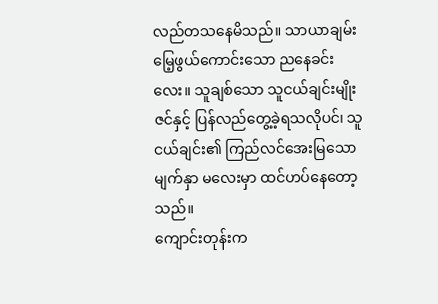လည်တသနေမိသည်။ သာယာချမ်းမြေ့ဖွယ်ကောင်းသော ညနေခင်းလေး။ သူချစ်သော သူငယ်ချင်းမျိုးဇင်နှင့် ပြန်လည်တွေ့ခဲ့ရသလိုပင်၊ သူငယ်ချင်း၏ ကြည်လင်အေးမြသောမျက်နှာ မလေးမှာ ထင်ဟပ်နေတော့သည်။
ကျောင်းတုန်းက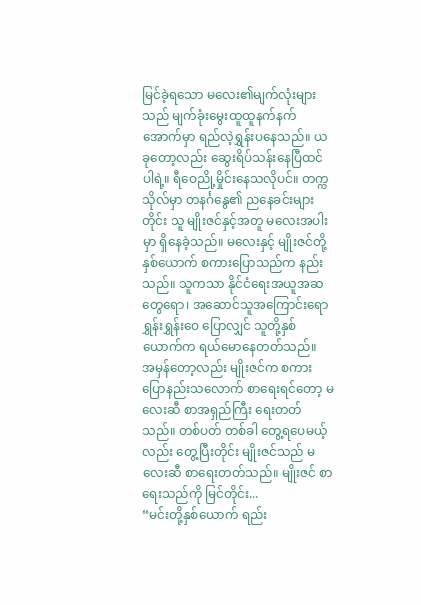မြင်ခဲ့ရသော မလေး၏မျက်လုံးများသည် မျက်ခုံးမွေးထူထူနက်နက်အောက်မှာ ရည်လဲ့ရွှန်းပနေသည်။ ယခုတော့လည်း ဆွေးရိပ်သန်းနေပြီထင်ပါရဲ့။ ရီဝေညို့မှိုင်းနေသလိုပင်။ တက္ကသိုလ်မှာ တနင်္ဂနွေ၏ ညနေခင်းများတိုင်း သူ မျိုးဇင်နှင့်အတူ မလေးအပါးမှာ ရှိနေခဲ့သည်။ မလေးနှင့် မျိုးဇင်တို့နှစ်ယောက် စကားပြောသည်က နည်းသည်။ သူကသာ နိုင်ငံရေးအယူအဆတွေရော၊ အဆောင်သူအကြောင်းရော ရွှန်းရွှန်းဝေ ပြောလျှင် သူတို့နှစ်ယောက်က ရယ်မောနေတတ်သည်။
အမှန်တော့လည်း မျိုးဇင်က စကားပြောနည်းသလောက် စာရေးရင်တော့ မလေးဆီ စာအရှည်ကြီး ရေးတတ်သည်။ တစ်ပတ် တစ်ခါ တွေ့ရပေမယ့်လည်း တွေ့ပြီးတိုင်း မျိုးဇင်သည် မလေးဆီ စာရေးတတ်သည်။ မျိုးဇင် စာရေးသည်ကို မြင်တိုင်း...
“မင်းတို့နှစ်ယောက် ရည်း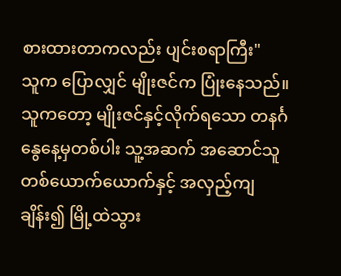စားထားတာကလည်း ပျင်းစရာကြီး"
သူက ပြောလျှင် မျိုးဇင်က ပြုံးနေသည်။ သူကတော့ မျိုးဇင်နှင့်လိုက်ရသော တနင်္ဂနွေနေ့မှတစ်ပါး သူ့အဆက် အဆောင်သူတစ်ယောက်ယောက်နှင့် အလှည့်ကျချိန်း၍ မြို့ထဲသွား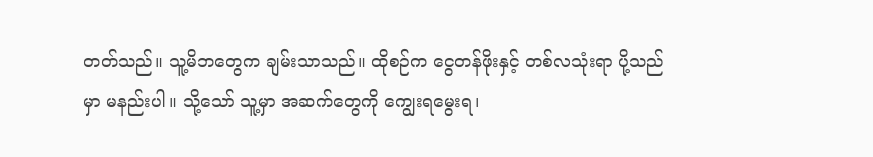တတ်သည်။ သူ့မိဘတွေက ချမ်းသာသည်။ ထိုစဉ်က ငွေတန်ဖိုးနှင့် တစ်လသုံးရာ ပို့သည်မှာ မနည်းပါ။ သို့သော် သူ့မှာ အဆက်တွေကို ကျွေးရမွေးရ၊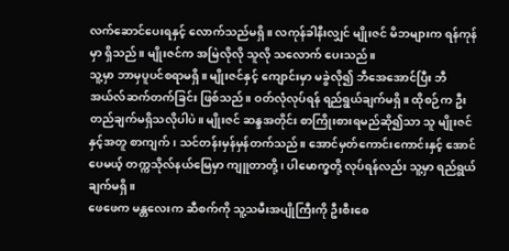လက်ဆောင်ပေးရနှင့် လောက်သည်မရှိ။ လကုန်ခါနီးလျှင် မျိုးဇင် မိဘများက ရန်ကုန်မှာ ရှိသည်။ မျိုးဇင်က အမြဲလိုလို သူလို သလောက် ပေးသည်။
သူ့မှာ ဘာမှပူပင်စရာမရှိ။ မျိုးဇင်နှင့် ကျောင်းမှာ မခွဲလို၍ ဘီအေအောင်ပြီး ဘီအယ်လ်ဆက်တက်ခြင်း ဖြစ်သည်။ ဝတ်လုံလုပ်ရန် ရည်ရွယ်ချက်မရှိ။ ထိုစဉ်က ဦးတည်ချက်မရှိသလိုပါပဲ။ မျိုးဇင် ဆန္ဒအတိုင်း စာကြိုးစားရမည်ဆို၍သာ သူ မျိုးဇင်နှင့်အတူ စာကျက်၊ သင်တန်းမှန်မှန်တက်သည်။ အောင်မှတ်ကောင်းကောင်းနှင့် အောင်ပေမယ့် တက္ကသိုလ်နယ်မြေမှာ ကျူတာတို့၊ ပါမောက္ခတို့ လုပ်ရန်လည်း သူ့မှာ ရည်ရွယ်ချက်မရှိ။
ဖေဖေက မန္တလေးက ဆီစက်ကို သူ့သမီးအပျိုကြီးကို ဦးစီးစေ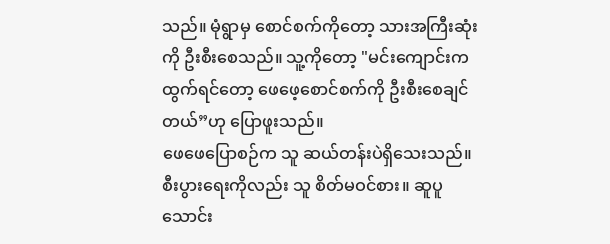သည်။ မုံရွာမှ စောင်စက်ကိုတော့ သားအကြီးဆုံးကို ဦးစီးစေသည်။ သူ့ကိုတော့ "မင်းကျောင်းက ထွက်ရင်တော့ ဖေဖေ့စောင်စက်ကို ဦးစီးစေချင်တယ်”ဟု ပြောဖူးသည်။
ဖေဖေပြောစဉ်က သူ ဆယ်တန်းပဲရှိသေးသည်။ စီးပွားရေးကိုလည်း သူ စိတ်မဝင်စား။ ဆူပူသောင်း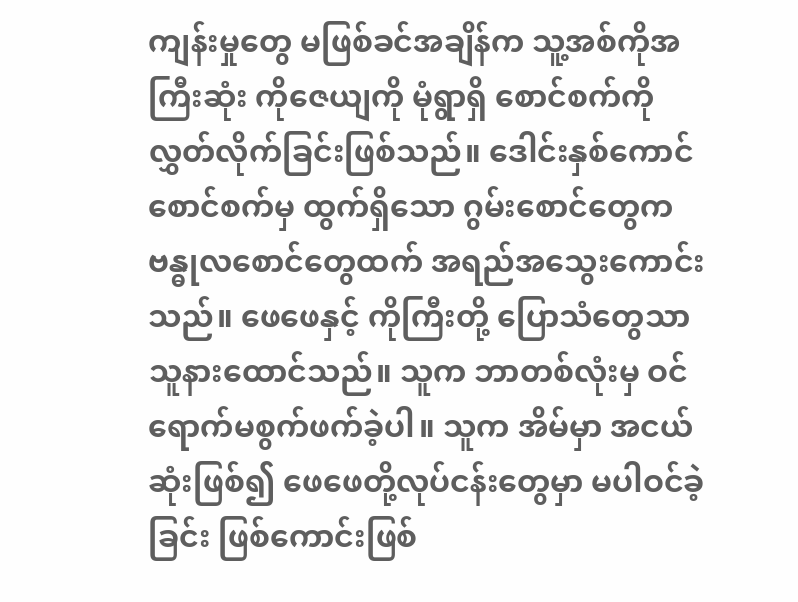ကျန်းမှုတွေ မဖြစ်ခင်အချိန်က သူ့အစ်ကိုအကြီးဆုံး ကိုဇေယျကို မုံရွာရှိ စောင်စက်ကို လွှတ်လိုက်ခြင်းဖြစ်သည်။ ဒေါင်းနှစ်ကောင် စောင်စက်မှ ထွက်ရှိသော ဂွမ်းစောင်တွေက ဗန္ဓုလစောင်တွေထက် အရည်အသွေးကောင်းသည်။ ဖေဖေနှင့် ကိုကြီးတို့ ပြောသံတွေသာ သူနားထောင်သည်။ သူက ဘာတစ်လုံးမှ ဝင်ရောက်မစွက်ဖက်ခဲ့ပါ။ သူက အိမ်မှာ အငယ်ဆုံးဖြစ်၍ ဖေဖေတို့လုပ်ငန်းတွေမှာ မပါဝင်ခဲ့ခြင်း ဖြစ်ကောင်းဖြစ်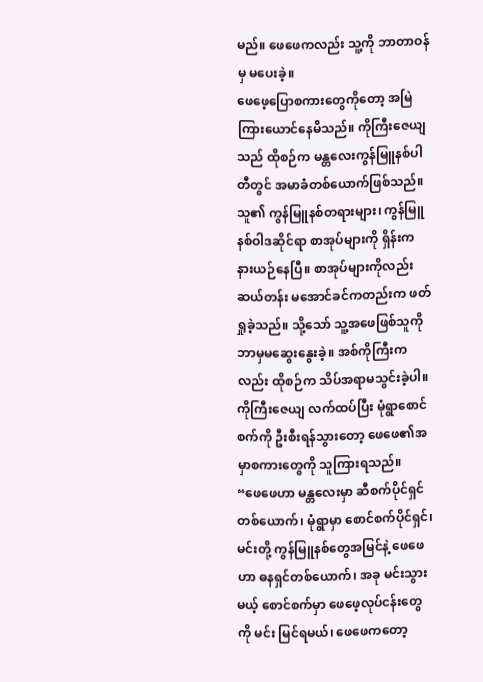မည်။ ဖေဖေကလည်း သူ့ကို ဘာတာဝန်မှ မပေးခဲ့။
ဖေဖေ့ပြောစကားတွေကိုတော့ အမြဲ ကြားယောင်နေမိသည်။ ကိုကြီးဇေယျသည် ထိုစဉ်က မန္တလေးကွန်မြူနစ်ပါတီတွင် အမာခံတစ်ယောက်ဖြစ်သည်။ သူ၏ ကွန်မြူနစ်တရားများ၊ ကွန်မြူနစ်ဝါဒဆိုင်ရာ စာအုပ်များကို ရှိန်းက နားယဉ်နေပြီ။ စာအုပ်များကိုလည်း ဆယ်တန်း မအောင်ခင်ကတည်းက ဖတ်ရှုခဲ့သည်။ သို့သော် သူ့အဖေဖြစ်သူကို ဘာမှမဆွေးနွေးခဲ့။ အစ်ကိုကြီးကလည်း ထိုစဉ်က သိပ်အရာမသွင်းခဲ့ပါ။ ကိုကြီးဇေယျ လက်ထပ်ပြီး မုံရွာစောင်စက်ကို ဦးစီးရန်သွားတော့ ဖေဖေ၏အမှာစကားတွေကို သူကြားရသည်။
“ဖေဖေဟာ မန္တလေးမှာ ဆီစက်ပိုင်ရှင်တစ်ယောက်၊ မုံရွာမှာ စောင်စက်ပိုင်ရှင်၊ မင်းတို့ ကွန်မြူနစ်တွေအမြင်နဲ့ ဖေဖေဟာ ဓနရှင်တစ်ယောက်၊ အခု မင်းသွားမယ့် စောင်စက်မှာ ဖေဖေ့လုပ်ငန်းတွေကို မင်း မြင်ရမယ်၊ ဖေဖေကတော့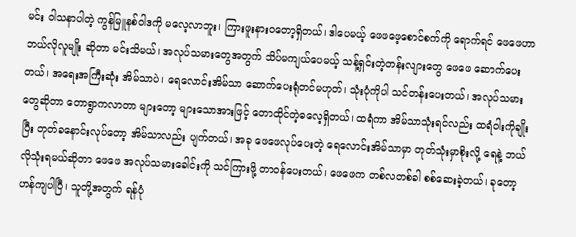မင်း ဝါသနာပါတဲ့ ကွန်မြူနစ်ဝါဒကို မလေ့လာဘူး၊ ကြားဖူးနားဝတော့ရှိတယ်၊ ဒါပေမယ့် ဖေဖဖေ့စောင်စက်ကို ရောက်ရင် ဖေဖေဟာ ဘယ်လိုလူမျိုး ဆိုတာ မင်းသိမယ်၊ အလုပ်သမားတွေအတွက် သိပ်မကျယ်ပေမယ့် သန့်ရှင်းတဲ့တန်းလျားတွေ ဖေဖေ ဆောက်ပေးတယ်၊ အရေးအကြီးဆုံး အိမ်သာပဲ၊ ရေလောင်းအိမ်သာ ဆောက်ပေးရုံတင်မဟုတ်၊ သုံးပုံကိုပါ သင်တန်းပေးတယ်၊ အလုပ်သမားတွေဆိုတာ တောရွာကလာတာ များတော့ များသောအားဖြင့် တောထိုင်တဲ့ဓလေ့ရှိတယ်၊ ထရံကာ အိမ်သာသုံးရင်လည်း ထရံဝါးကိုချိုးပြီး တုတ်ခနောင်းလုပ်တော့ အိမ်သာလည်း ပျက်တယ်၊ အခု ဖေဖေလုပ်ပေးတဲ့ ရေလောင်းအိမ်သာမှာ တုတ်သုံးမှာစိုးလို့ ရေနဲ့ ဘယ်လိုသုံးရမယ်ဆိုတာ ဖေဖေ အလုပ်သမားခေါင်းကို သင်ကြားဖို့ တာဝန်ပေးတယ်၊ ဖေဖေက တစ်လတစ်ခါ စစ်ဆေးခဲ့တယ်၊ ခုတော့ ဟန်ကျပါပြီ၊ သူတို့အတွက် ရန်ပုံ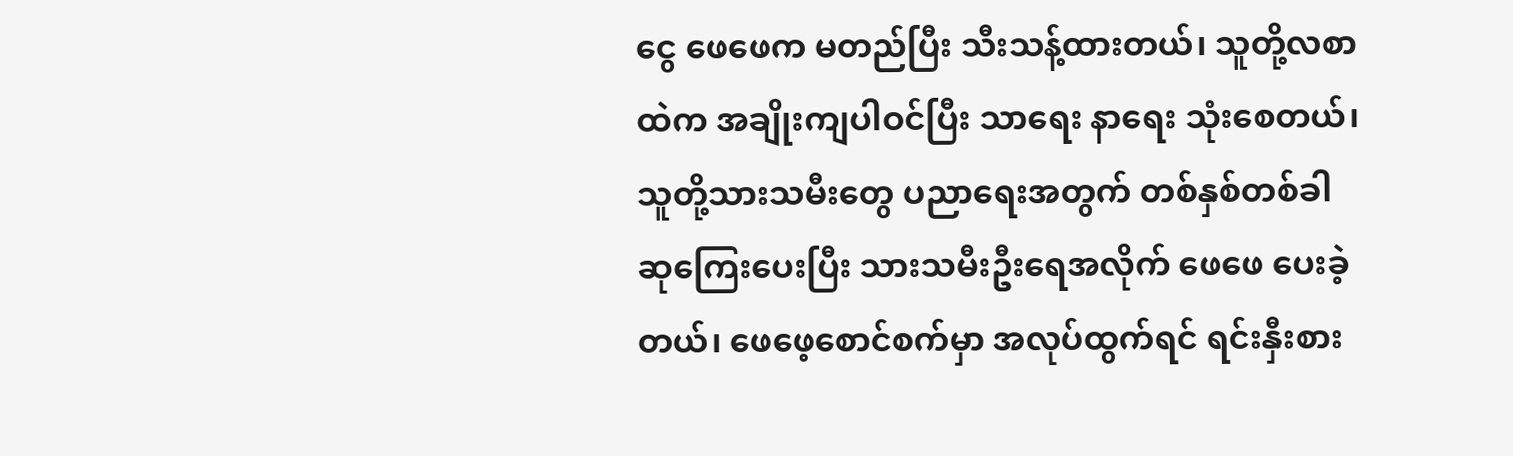ငွေ ဖေဖေက မတည်ပြီး သီးသန့်ထားတယ်၊ သူတို့လစာထဲက အချိုးကျပါဝင်ပြီး သာရေး နာရေး သုံးစေတယ်၊ သူတို့သားသမီးတွေ ပညာရေးအတွက် တစ်နှစ်တစ်ခါ ဆုကြေးပေးပြီး သားသမီးဦးရေအလိုက် ဖေဖေ ပေးခဲ့တယ်၊ ဖေဖေ့စောင်စက်မှာ အလုပ်ထွက်ရင် ရင်းနှီးစား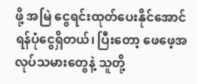ဖို့ အမြဲ ငွေရင်းထုတ်ပေးနိုင်အောင် ရန်ပုံငွေရှိတယ်၊ ပြီးတော့ ဖေဖေ့အလုပ်သမားတွေနဲ့ သူတို့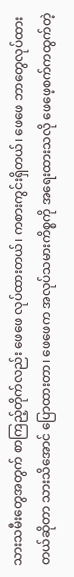သားသမီးတွေအတွက် စာကြည့်တိုက်လည်း ဖေဖေ လုပ်ထားတယ်၊ ကစားကွင်းရှိတယ်၊ ဖေဖေ ဘာတွေလုပ်ထားတယ်ဆိုတာ သားသိအောင် ပြောထားတာ၊ ဖေဖေက အလုပ်သမားကိစ္စကို အရေးထားသလို ဖေဖေ့စက်ကထွက်တဲ့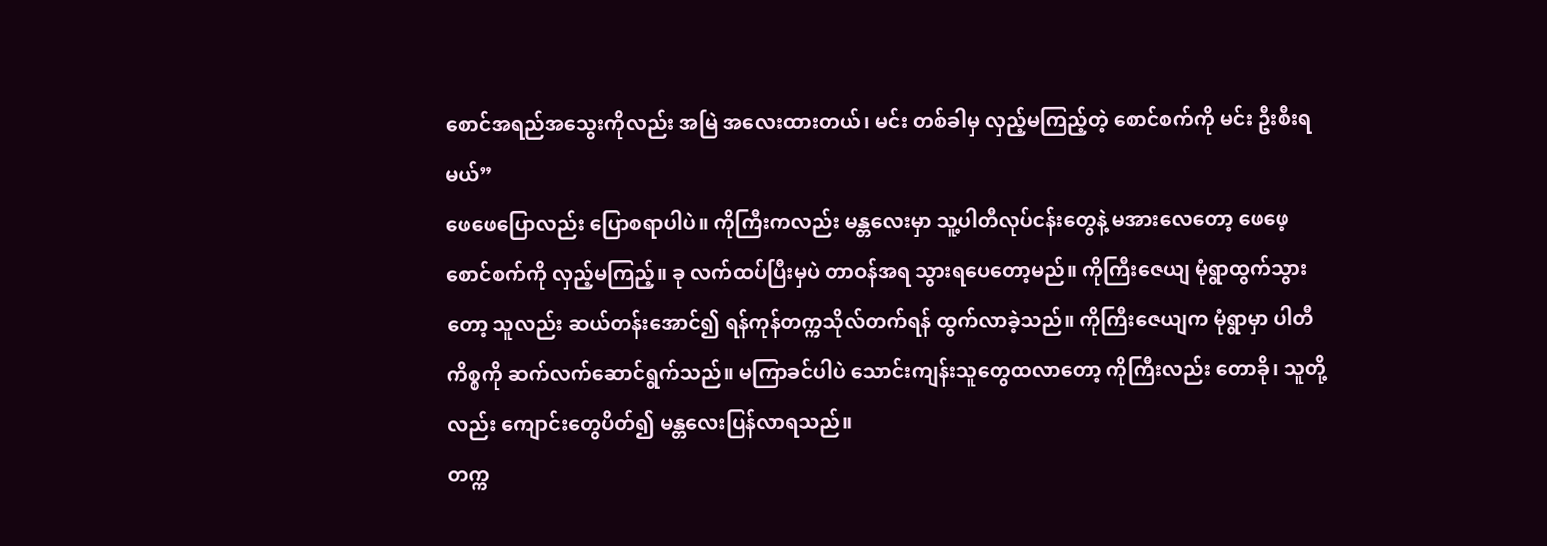စောင်အရည်အသွေးကိုလည်း အမြဲ အလေးထားတယ်၊ မင်း တစ်ခါမှ လှည့်မကြည့်တဲ့ စောင်စက်ကို မင်း ဦးစီးရမယ်”
ဖေဖေပြောလည်း ပြောစရာပါပဲ။ ကိုကြီးကလည်း မန္တလေးမှာ သူ့ပါတီလုပ်ငန်းတွေနဲ့ မအားလေတော့ ဖေဖေ့စောင်စက်ကို လှည့်မကြည့်။ ခု လက်ထပ်ပြီးမှပဲ တာဝန်အရ သွားရပေတော့မည်။ ကိုကြီးဇေယျ မုံရွာထွက်သွားတော့ သူလည်း ဆယ်တန်းအောင်၍ ရန်ကုန်တက္ကသိုလ်တက်ရန် ထွက်လာခဲ့သည်။ ကိုကြီးဇေယျက မုံရွာမှာ ပါတီကိစ္စကို ဆက်လက်ဆောင်ရွက်သည်။ မကြာခင်ပါပဲ သောင်းကျန်းသူတွေထလာတော့ ကိုကြီးလည်း တောခို၊ သူတို့လည်း ကျောင်းတွေပိတ်၍ မန္တလေးပြန်လာရသည်။
တက္က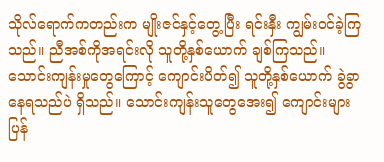သိုလ်ရောက်ကတည်းက မျိုးဇင်နှင့်တွေ့ပြီး ရင်းနှီး ကျွမ်းဝင်ခဲ့ကြသည်။ ညီအစ်ကိုအရင်းလို သူတို့နှစ်ယောက် ချစ်ကြသည်။ သောင်းကျန်းမှုတွေကြောင့် ကျောင်းပိတ်၍ သူတို့နှစ်ယောက် ခွဲခွာနေရသည်ပဲ ရှိသည်။ သောင်းကျန်းသူတွေအေး၍ ကျောင်းများ ပြန်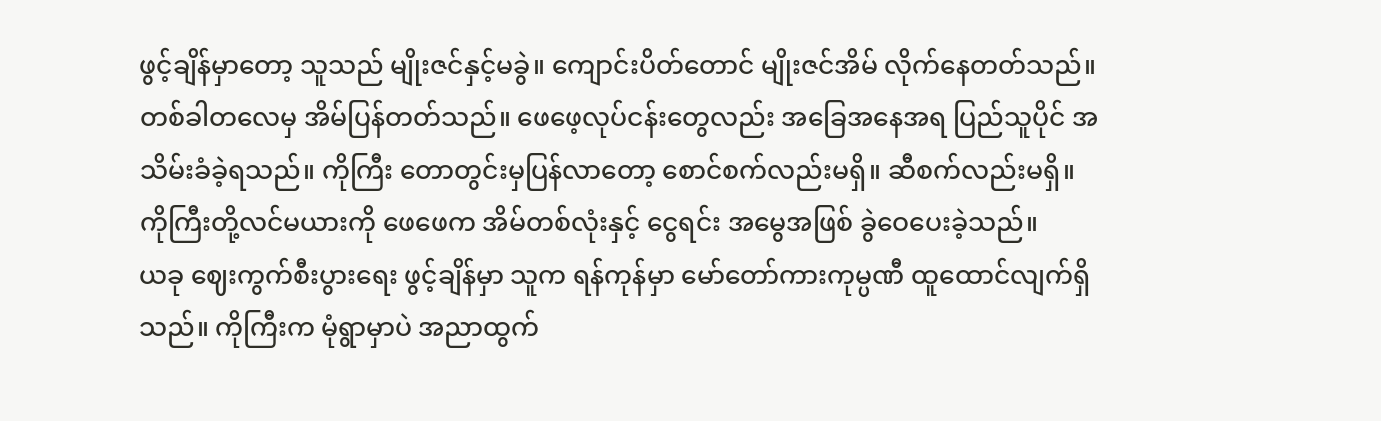ဖွင့်ချိန်မှာတော့ သူသည် မျိုးဇင်နှင့်မခွဲ။ ကျောင်းပိတ်တောင် မျိုးဇင်အိမ် လိုက်နေတတ်သည်။ တစ်ခါတလေမှ အိမ်ပြန်တတ်သည်။ ဖေဖေ့လုပ်ငန်းတွေလည်း အခြေအနေအရ ပြည်သူပိုင် အသိမ်းခံခဲ့ရသည်။ ကိုကြီး တောတွင်းမှပြန်လာတော့ စောင်စက်လည်းမရှိ။ ဆီစက်လည်းမရှိ။ ကိုကြီးတို့လင်မယားကို ဖေဖေက အိမ်တစ်လုံးနှင့် ငွေရင်း အမွေအဖြစ် ခွဲဝေပေးခဲ့သည်။
ယခု ဈေးကွက်စီးပွားရေး ဖွင့်ချိန်မှာ သူက ရန်ကုန်မှာ မော်တော်ကားကုမ္ပဏီ ထူထောင်လျက်ရှိသည်။ ကိုကြီးက မုံရွာမှာပဲ အညာထွက်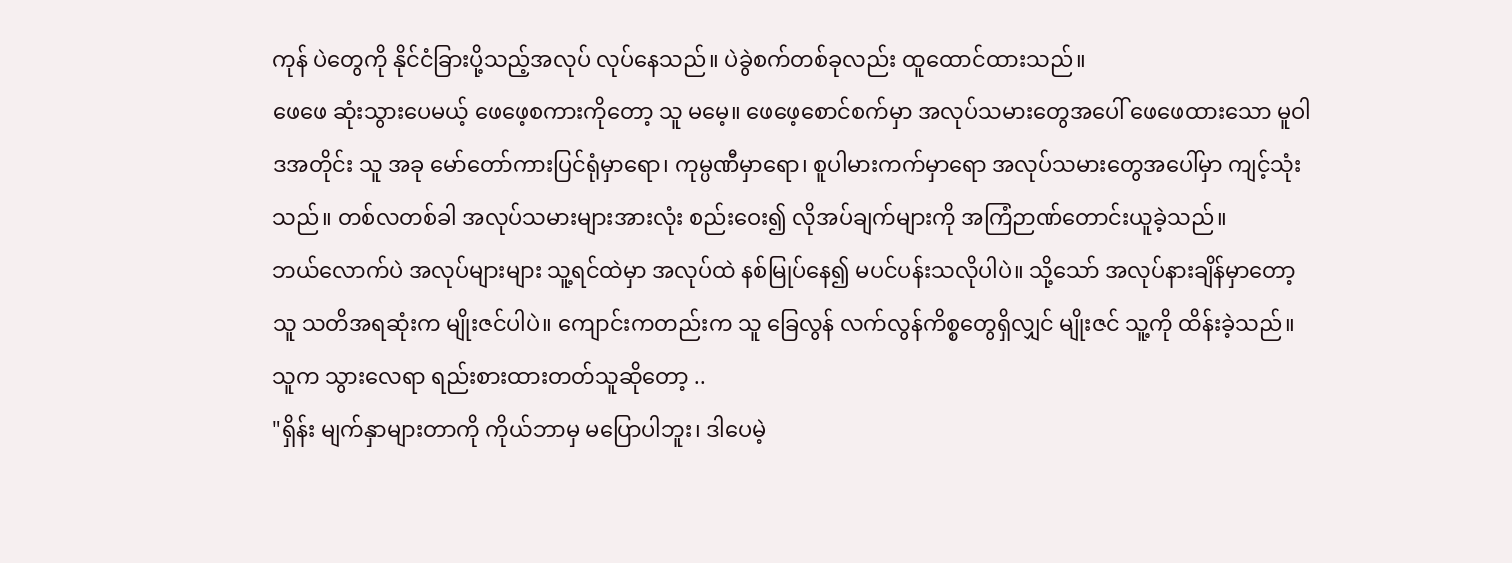ကုန် ပဲတွေကို နိုင်ငံခြားပို့သည့်အလုပ် လုပ်နေသည်။ ပဲခွဲစက်တစ်ခုလည်း ထူထောင်ထားသည်။
ဖေဖေ ဆုံးသွားပေမယ့် ဖေဖေ့စကားကိုတော့ သူ မမေ့။ ဖေဖေ့စောင်စက်မှာ အလုပ်သမားတွေအပေါ် ဖေဖေထားသော မူဝါဒအတိုင်း သူ အခု မော်တော်ကားပြင်ရုံမှာရော၊ ကုမ္ပဏီမှာရော၊ စူပါမားကက်မှာရော အလုပ်သမားတွေအပေါ်မှာ ကျင့်သုံးသည်။ တစ်လတစ်ခါ အလုပ်သမားများအားလုံး စည်းဝေး၍ လိုအပ်ချက်များကို အကြံဉာဏ်တောင်းယူခဲ့သည်။
ဘယ်လောက်ပဲ အလုပ်များများ သူ့ရင်ထဲမှာ အလုပ်ထဲ နစ်မြုပ်နေ၍ မပင်ပန်းသလိုပါပဲ။ သို့သော် အလုပ်နားချိန်မှာတော့ သူ သတိအရဆုံးက မျိုးဇင်ပါပဲ။ ကျောင်းကတည်းက သူ ခြေလွန် လက်လွန်ကိစ္စတွေရှိလျှင် မျိုးဇင် သူ့ကို ထိန်းခဲ့သည်။ သူက သွားလေရာ ရည်းစားထားတတ်သူဆိုတော့ ..
"ရှိန်း မျက်နှာများတာကို ကိုယ်ဘာမှ မပြောပါဘူး၊ ဒါပေမဲ့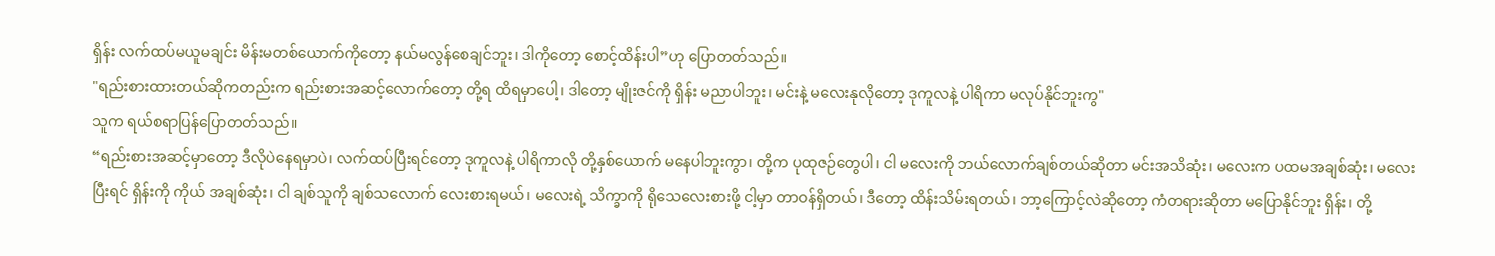ရှိန်း လက်ထပ်မယူမချင်း မိန်းမတစ်ယောက်ကိုတော့ နယ်မလွန်စေချင်ဘူး၊ ဒါကိုတော့ စောင့်ထိန်းပါ”ဟု ပြောတတ်သည်။
"ရည်းစားထားတယ်ဆိုကတည်းက ရည်းစားအဆင့်လောက်တော့ တို့ရ ထိရမှာပေါ့၊ ဒါတော့ မျိုးဇင်ကို ရှိန်း မညာပါဘူး၊ မင်းနဲ့ မလေးနုလိုတော့ ဒုကူလနဲ့ ပါရိကာ မလုပ်နိုင်ဘူးကွ"
သူက ရယ်စရာပြန်ပြောတတ်သည်။
“ရည်းစားအဆင့်မှာတော့ ဒီလိုပဲနေရမှာပဲ၊ လက်ထပ်ပြီးရင်တော့ ဒုကူလနဲ့ ပါရိကာလို တို့နှစ်ယောက် မနေပါဘူးကွာ၊ တို့က ပုထုဇဉ်တွေပါ၊ ငါ မလေးကို ဘယ်လောက်ချစ်တယ်ဆိုတာ မင်းအသိဆုံး၊ မလေးက ပထမအချစ်ဆုံး၊ မလေးပြီးရင် ရှိန်းကို ကိုယ် အချစ်ဆုံး၊ ငါ ချစ်သူကို ချစ်သလောက် လေးစားရမယ်၊ မလေးရဲ့ သိက္ခာကို ရိုသေလေးစားဖို့ ငါ့မှာ တာဝန်ရှိတယ်၊ ဒီတော့ ထိန်းသိမ်းရတယ်၊ ဘာ့ကြောင့်လဲဆိုတော့ ကံတရားဆိုတာ မပြောနိုင်ဘူး ရှိန်း၊ တို့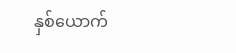နှစ်ယောက်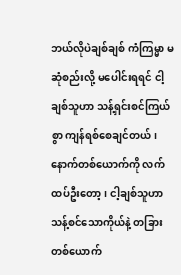ဘယ်လိုပဲချစ်ချစ် ကံကြမ္မာ မဆုံစည်းလို့ မပေါင်းရရင် ငါ့ချစ်သူဟာ သန့်ရှင်းစင်ကြယ်စွာ ကျန်ရစ်စေချင်တယ်၊ နောက်တစ်ယောက်ကို လက်ထပ်ဦးတော့၊ ငါ့ချစ်သူဟာ သန့်စင်သောကိုယ်နဲ့ တခြားတစ်ယောက်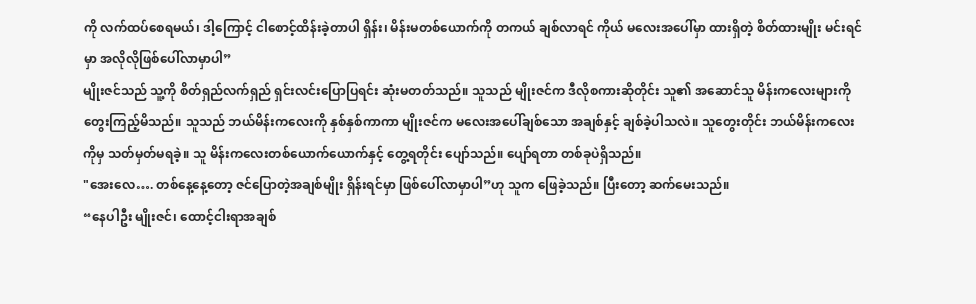ကို လက်ထပ်စေရမယ်၊ ဒါ့ကြောင့် ငါစောင့်ထိန်းခဲ့တာပါ ရှိန်း၊ မိန်းမတစ်ယောက်ကို တကယ် ချစ်လာရင် ကိုယ် မလေးအပေါ်မှာ ထားရှိတဲ့ စိတ်ထားမျိုး မင်းရင်မှာ အလိုလိုဖြစ်ပေါ်လာမှာပါ”
မျိုးဇင်သည် သူ့ကို စိတ်ရှည်လက်ရှည် ရှင်းလင်းပြောပြရင်း ဆုံးမတတ်သည်။ သူသည် မျိုးဇင်က ဒီလိုစကားဆိုတိုင်း သူ၏ အဆောင်သူ မိန်းကလေးများကို တွေးကြည့်မိသည်။ သူသည် ဘယ်မိန်းကလေးကို နှစ်နှစ်ကာကာ မျိုးဇင်က မလေးအပေါ်ချစ်သော အချစ်နှင့် ချစ်ခဲ့ပါသလဲ။ သူတွေးတိုင်း ဘယ်မိန်းကလေးကိုမှ သတ်မှတ်မရခဲ့။ သူ မိန်းကလေးတစ်ယောက်ယောက်နှင့် တွေ့ရတိုင်း ပျော်သည်။ ပျော်ရတာ တစ်ခုပဲရှိသည်။
"အေးလေ…. တစ်နေ့နေ့တော့ ဇင်ပြောတဲ့အချစ်မျိုး ရှိန်းရင်မှာ ဖြစ်ပေါ်လာမှာပါ”ဟု သူက ဖြေခဲ့သည်။ ပြီးတော့ ဆက်မေးသည်။
“နေပါဦး မျိုးဇင်၊ ထောင့်ငါးရာအချစ်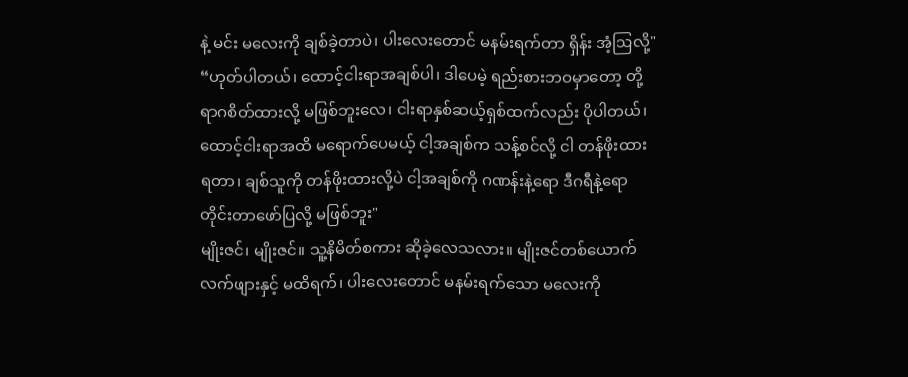နဲ့ မင်း မလေးကို ချစ်ခဲ့တာပဲ၊ ပါးလေးတောင် မနမ်းရက်တာ ရှိန်း အံ့ဩလို့"
“ဟုတ်ပါတယ်၊ ထောင့်ငါးရာအချစ်ပါ၊ ဒါပေမဲ့ ရည်းစားဘဝမှာတော့ တို့ ရာဂစိတ်ထားလို့ မဖြစ်ဘူးလေ၊ ငါးရာနှစ်ဆယ့်ရှစ်ထက်လည်း ပိုပါတယ်၊ ထောင့်ငါးရာအထိ မရောက်ပေမယ့် ငါ့အချစ်က သန့်စင်လို့ ငါ တန်ဖိုးထားရတာ၊ ချစ်သူကို တန်ဖိုးထားလို့ပဲ ငါ့အချစ်ကို ဂဏန်းနဲ့ရော ဒီဂရီနဲ့ရော တိုင်းတာဖော်ပြလို့ မဖြစ်ဘူး"
မျိုးဇင်၊ မျိုးဇင်။ သူ့နိမိတ်စကား ဆိုခဲ့လေသလား။ မျိုးဇင်တစ်ယောက် လက်ဖျားနှင့် မထိရက်၊ ပါးလေးတောင် မနမ်းရက်သော မလေးကို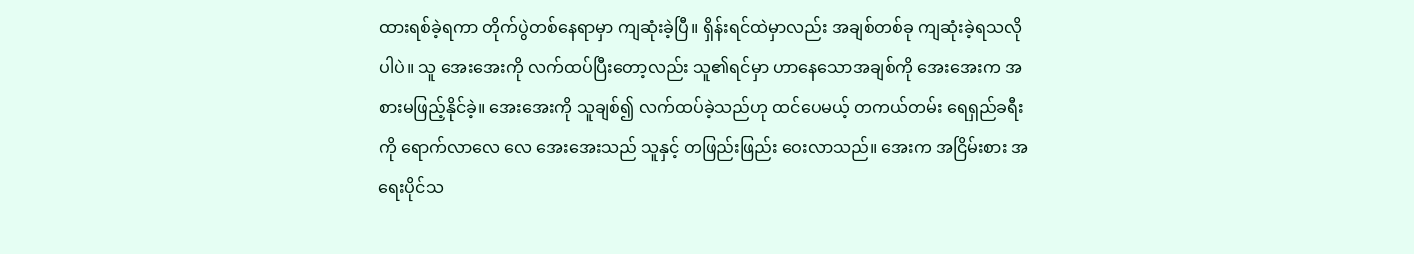ထားရစ်ခဲ့ရကာ တိုက်ပွဲတစ်နေရာမှာ ကျဆုံးခဲ့ပြီ။ ရှိန်းရင်ထဲမှာလည်း အချစ်တစ်ခု ကျဆုံးခဲ့ရသလိုပါပဲ။ သူ အေးအေးကို လက်ထပ်ပြီးတော့လည်း သူ၏ရင်မှာ ဟာနေသောအချစ်ကို အေးအေးက အစားမဖြည့်နိုင်ခဲ့။ အေးအေးကို သူချစ်၍ လက်ထပ်ခဲ့သည်ဟု ထင်ပေမယ့် တကယ်တမ်း ရေရှည်ခရီးကို ရောက်လာလေ လေ အေးအေးသည် သူနှင့် တဖြည်းဖြည်း ဝေးလာသည်။ အေးက အငြိမ်းစား အရေးပိုင်သ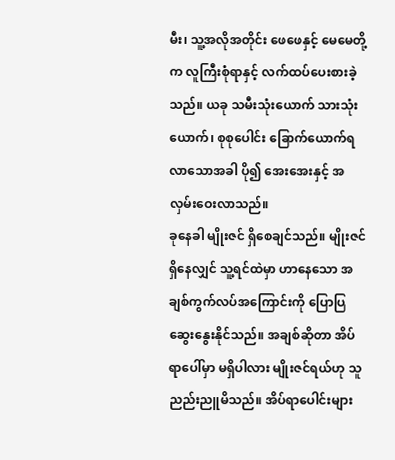မီး၊ သူ့အလိုအတိုင်း ဖေဖေနှင့် မေမေတို့က လူကြီးစုံရာနှင့် လက်ထပ်ပေးစားခဲ့သည်။ ယခု သမီးသုံးယောက် သားသုံးယောက်၊ စုစုပေါင်း ခြောက်ယောက်ရလာသောအခါ ပို၍ အေးအေးနှင့် အလှမ်းဝေးလာသည်။
ခုနေခါ မျိုးဇင် ရှိစေချင်သည်။ မျိုးဇင်ရှိနေလျှင် သူ့ရင်ထဲမှာ ဟာနေသော အချစ်ကွက်လပ်အကြောင်းကို ပြောပြဆွေးနွေးနိုင်သည်။ အချစ်ဆိုတာ အိပ်ရာပေါ်မှာ မရှိပါလား မျိုးဇင်ရယ်ဟု သူ ညည်းညူမိသည်။ အိပ်ရာပေါင်းများ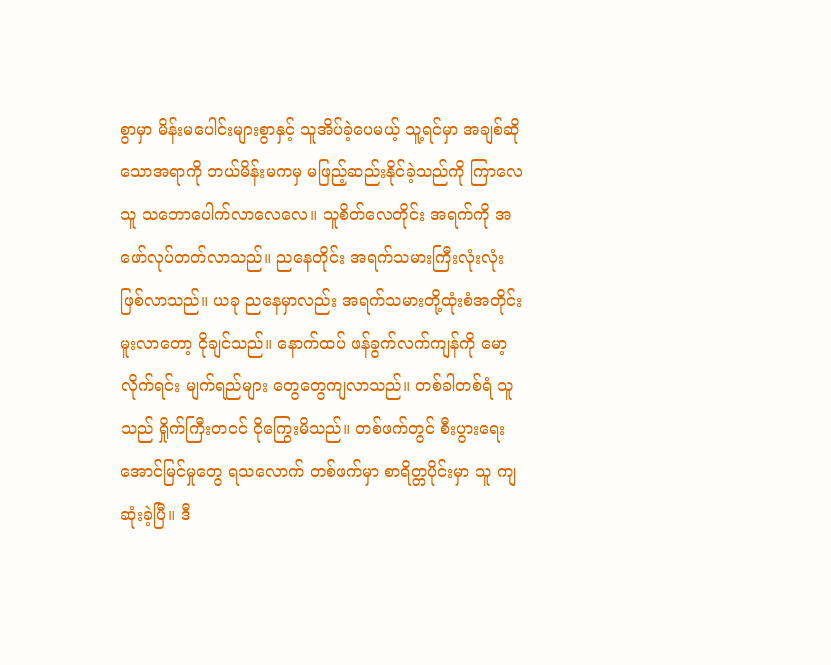စွာမှာ မိန်းမပေါင်းများစွာနှင့် သူအိပ်ခဲ့ပေမယ့် သူ့ရင်မှာ အချစ်ဆိုသောအရာကို ဘယ်မိန်းမကမှ မဖြည့်ဆည်းနိုင်ခဲ့သည်ကို ကြာလေ သူ သဘောပေါက်လာလေလေ။ သူစိတ်လေတိုင်း အရက်ကို အဖော်လုပ်တတ်လာသည်။ ညနေတိုင်း အရက်သမားကြီးလုံးလုံး ဖြစ်လာသည်။ ယခု ညနေမှာလည်း အရက်သမားတို့ထုံးစံအတိုင်း မူးလာတော့ ငိုချင်သည်။ နောက်ထပ် ဖန်ခွက်လက်ကျန်ကို မော့လိုက်ရင်း မျက်ရည်များ တွေတွေကျလာသည်။ တစ်ခါတစ်ရံ သူသည် ရှိုက်ကြီးတငင် ငိုကြွေးမိသည်။ တစ်ဖက်တွင် စီးပွားရေးအောင်မြင်မှုတွေ ရသလောက် တစ်ဖက်မှာ စာရိတ္တပိုင်းမှာ သူ ကျဆုံးခဲ့ပြီ။ ဒီ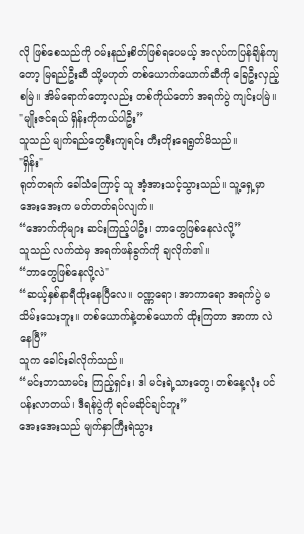လို ဖြစ်စေသည်ကို ဝမ်းနည်းစိတ်ဖြစ်ရပေမယ့် အလုပ်ကပြန်ချိန်ကျတော့ မြရည်ဦးဆီ သို့မဟုတ် တစ်ယောက်ယောက်ဆီကို ခြေဦးလှည့်စမြဲ။ အိမ်ရောက်တော့လည်း တစ်ကိုယ်တော် အရက်ပွဲ ကျင်းပမြဲ။
"မျိုးဇင်ရယ် ရှိန်းကိုကယ်ပါဦး”
သူသည် မျက်ရည်တွေစီးကျရင်း တီးတိုးရေရွတ်မိသည်။
"ရှိန်း"
ရုတ်တရက် ခေါ်သံကြောင့် သူ အံ့အားသင့်သွားသည်။ သူ့ရှေ့မှာ အေးအေးက မတ်တတ်ရပ်လျက်။
“အောက်ကိုများ ဆင်းကြည့်ပါဦး၊ ဘာတွေဖြစ်နေလဲလို့”
သူသည် လက်ထဲမှ အရက်ဖန်ခွက်ကို ချလိုက်၏။
“ဘာတွေဖြစ်နေလို့လဲ"
“ဆယ့်နှစ်နာရီထိုးနေပြီလေ။ ဝဏ္ဏရော၊ အာကာရော အရက်ပွဲ မသိမ်းသေးဘူး။ တစ်ယောက်နဲ့တစ်ယောက် ထိုးကြတာ အာကာ လဲနေပြီ”
သူက ခေါင်းခါလိုက်သည်။
“မင်းဘာသာမင်း ကြည့်ရှင်း၊ ဒါ မင်းရဲ့သားတွေ၊ တစ်နေ့လုံး ပင်ပန်းလာတယ်၊ ဒီရန်ပွဲကို ရင်မဆိုင်ချင်ဘူး”
အေးအေးသည် မျက်နှာကြီးရဲသွား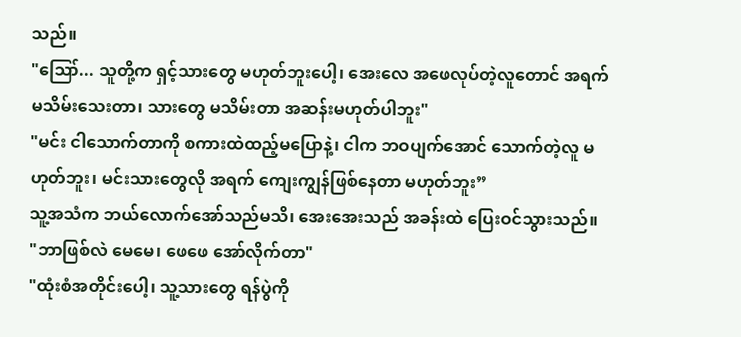သည်။
"ဪ... သူတို့က ရှင့်သားတွေ မဟုတ်ဘူးပေါ့၊ အေးလေ အဖေလုပ်တဲ့လူတောင် အရက်မသိမ်းသေးတာ၊ သားတွေ မသိမ်းတာ အဆန်းမဟုတ်ပါဘူး"
"မင်း ငါသောက်တာကို စကားထဲထည့်မပြောနဲ့၊ ငါက ဘဝပျက်အောင် သောက်တဲ့လူ မဟုတ်ဘူး၊ မင်းသားတွေလို အရက် ကျေးကျွန်ဖြစ်နေတာ မဟုတ်ဘူး”
သူ့အသံက ဘယ်လောက်အော်သည်မသိ၊ အေးအေးသည် အခန်းထဲ ပြေးဝင်သွားသည်။
"ဘာဖြစ်လဲ မေမေ၊ ဖေဖေ အော်လိုက်တာ"
"ထုံးစံအတိုင်းပေါ့၊ သူ့သားတွေ ရန်ပွဲကို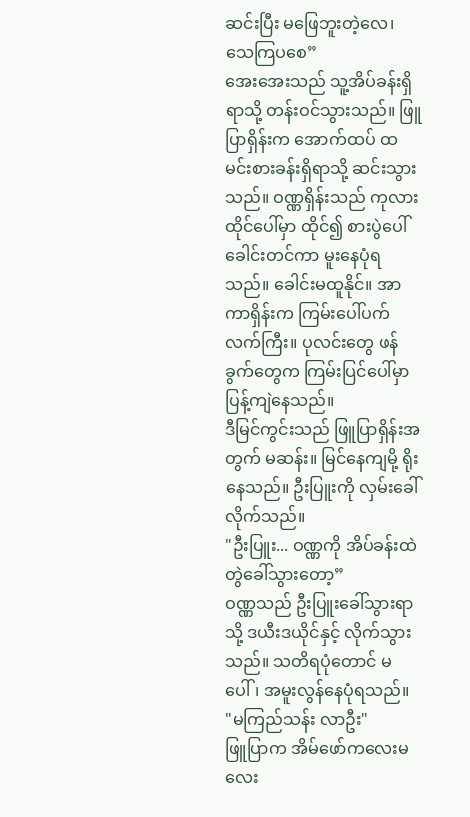ဆင်းပြီး မဖြေဘူးတဲ့လေ၊ သေကြပစေ”
အေးအေးသည် သူ့အိပ်ခန်းရှိရာသို့ တန်းဝင်သွားသည်။ ဖြူပြာရှိန်းက အောက်ထပ် ထမင်းစားခန်းရှိရာသို့ ဆင်းသွားသည်။ ဝဏ္ဏရှိန်းသည် ကုလားထိုင်ပေါ်မှာ ထိုင်၍ စားပွဲပေါ်ခေါင်းတင်ကာ မူးနေပုံရသည်။ ခေါင်းမထူနိုင်။ အာကာရှိန်းက ကြမ်းပေါ်ပက်လက်ကြီး။ ပုလင်းတွေ ဖန်ခွက်တွေက ကြမ်းပြင်ပေါ်မှာ ပြန့်ကျဲနေသည်။
ဒီမြင်ကွင်းသည် ဖြူပြာရှိန်းအတွက် မဆန်း။ မြင်နေကျမို့ ရိုးနေသည်။ ဦးပြူးကို လှမ်းခေါ်လိုက်သည်။
"ဦးပြူး... ဝဏ္ဏကို အိပ်ခန်းထဲ တွဲခေါ်သွားတော့”
ဝဏ္ဏသည် ဦးပြူးခေါ်သွားရာသို့ ဒယီးဒယိုင်နှင့် လိုက်သွားသည်။ သတိရပုံတောင် မပေါ်၊ အမူးလွန်နေပုံရသည်။
"မကြည်သန်း လာဦး"
ဖြူပြာက အိမ်ဖော်ကလေးမလေး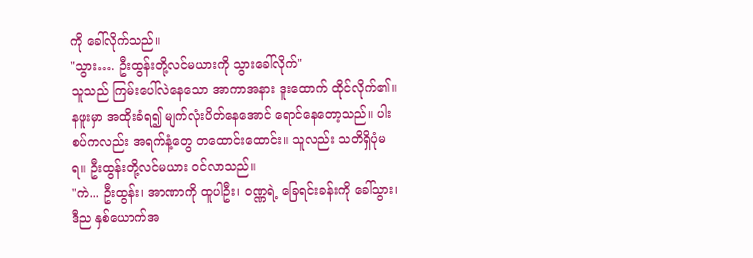ကို ခေါ်လိုက်သည်။
"သွား…. ဦးထွန်းတို့လင်မယားကို သွားခေါ်လိုက်"
သူသည် ကြမ်းပေါ်လဲနေသော အာကာအနား ဒူးထောက် ထိုင်လိုက်၏။ နဖူးမှာ အထိုးခံရ၍ မျက်လုံးပိတ်နေအောင် ရောင်နေတော့သည်။ ပါးစပ်ကလည်း အရက်နံ့တွေ တထောင်းထောင်း။ သူလည်း သတိရှိပုံမရ။ ဦးထွန်းတို့လင်မယား ဝင်လာသည်။
"ကဲ... ဦးထွန်း၊ အာဏာကို ထူပါဦး၊ ဝဏ္ဏရဲ့ ခြေရင်းခန်းကို ခေါ်သွား၊ ဒီည နှစ်ယောက်အ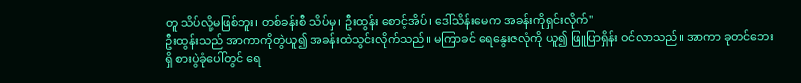တူ သိပ်လို့မဖြစ်ဘူး၊ တစ်ခန်းစီ သိပ်မှ၊ ဦးထွန်း စောင့်အိပ်၊ ဒေါ်သိန်းမေက အခန်းကိုရှင်းလိုက်"
ဦးထွန်းသည် အာကာကိုတွဲယူ၍ အခန်းထဲသွင်းလိုက်သည်။ မကြာခင် ရေနွေးဇလုံကို ယူ၍ ဖြူပြာရှိန်း ဝင်လာသည်။ အာကာ ခုတင်ဘေးရှိ စားပွဲခုံပေါ်တွင် ရေ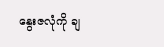နွေးဇလုံကို ချ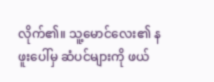လိုက်၏။ သူ့မောင်လေး၏ နဖူးပေါ်မှ ဆံပင်များကို ဖယ်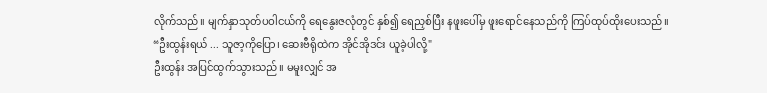လိုက်သည်။ မျက်နှာသုတ်ပဝါငယ်ကို ရေနွေးဇလုံတွင် နှစ်၍ ရေညှစ်ပြီး နဖူးပေါ်မှ ဖူးရောင်နေသည်ကို ကြပ်ထုပ်ထိုးပေးသည်။
“ဦးထွန်းရယ် ... သူဇာ့ကိုပြော၊ ဆေးဗီရိုထဲက အိုင်အိုဒင်း ယူခဲ့ပါလို့"
ဦးထွန်း အပြင်ထွက်သွားသည်။ မမူးလျှင် အ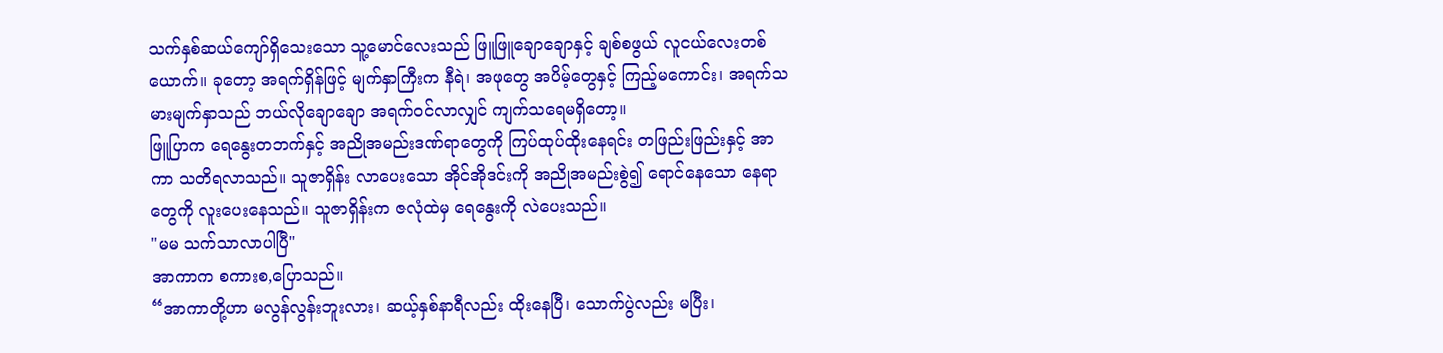သက်နှစ်ဆယ်ကျော်ရှိသေးသော သူ့မောင်လေးသည် ဖြူဖြူချောချောနှင့် ချစ်စဖွယ် လူငယ်လေးတစ်ယောက်။ ခုတော့ အရက်ရှိန်ဖြင့် မျက်နှာကြီးက နီရဲ၊ အဖုတွေ အပိမ့်တွေနှင့် ကြည့်မကောင်း၊ အရက်သမားမျက်နှာသည် ဘယ်လိုချောချော အရက်ဝင်လာလျှင် ကျက်သရေမရှိတော့။
ဖြူပြာက ရေနွေးတဘက်နှင့် အညိုအမည်းဒဏ်ရာတွေကို ကြပ်ထုပ်ထိုးနေရင်း တဖြည်းဖြည်းနှင့် အာကာ သတိရလာသည်။ သူဇာရှိန်း လာပေးသော အိုင်အိုဒင်းကို အညိုအမည်းစွဲ၍ ရောင်နေသော နေရာတွေကို လူးပေးနေသည်။ သူဇာရှိန်းက ဇလုံထဲမှ ရေနွေးကို လဲပေးသည်။
"မမ သက်သာလာပါပြီ"
အာကာက စကားစ,ပြောသည်။
“အာကာတို့ဟာ မလွန်လွန်းဘူးလား၊ ဆယ့်နှစ်နာရီလည်း ထိုးနေပြီ၊ သောက်ပွဲလည်း မပြီး၊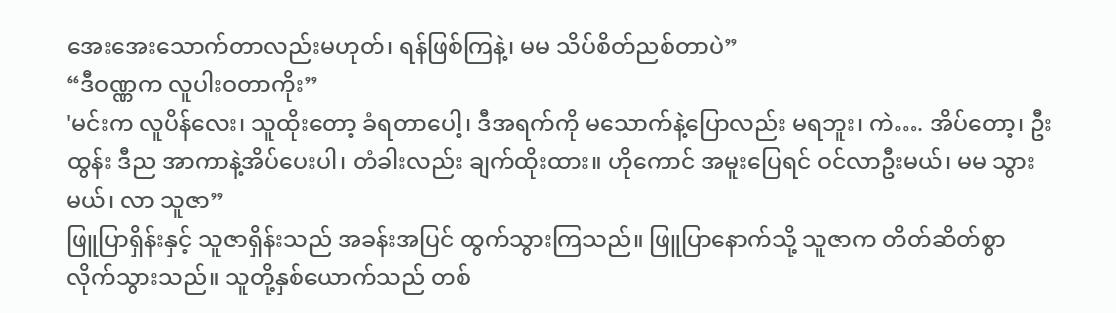အေးအေးသောက်တာလည်းမဟုတ်၊ ရန်ဖြစ်ကြနဲ့၊ မမ သိပ်စိတ်ညစ်တာပဲ”
“ဒီဝဏ္ဏက လူပါးဝတာကိုး”
'မင်းက လူပိန်လေး၊ သူထိုးတော့ ခံရတာပေါ့၊ ဒီအရက်ကို မသောက်နဲ့ပြောလည်း မရဘူး၊ ကဲ…. အိပ်တော့၊ ဦးထွန်း ဒီည အာကာနဲ့အိပ်ပေးပါ၊ တံခါးလည်း ချက်ထိုးထား။ ဟိုကောင် အမူးပြေရင် ဝင်လာဦးမယ်၊ မမ သွားမယ်၊ လာ သူဇာ”
ဖြူပြာရှိန်းနှင့် သူဇာရှိန်းသည် အခန်းအပြင် ထွက်သွားကြသည်။ ဖြူပြာနောက်သို့ သူဇာက တိတ်ဆိတ်စွာ လိုက်သွားသည်။ သူတို့နှစ်ယောက်သည် တစ်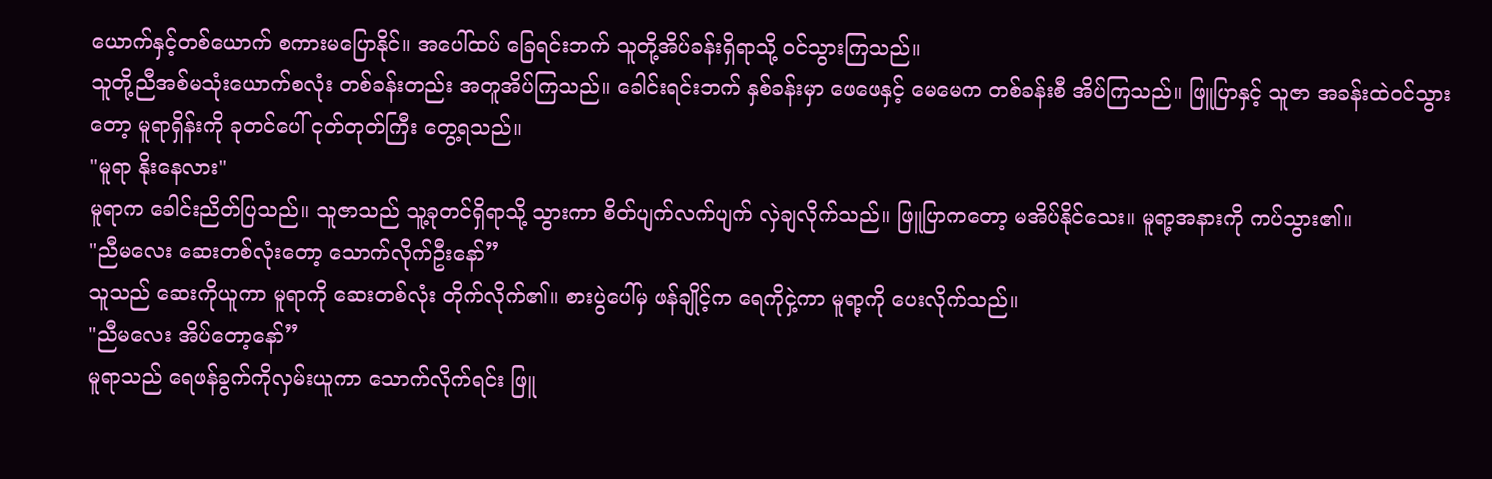ယောက်နှင့်တစ်ယောက် စကားမပြောနိုင်။ အပေါ်ထပ် ခြေရင်းဘက် သူတို့အိပ်ခန်းရှိရာသို့ ဝင်သွားကြသည်။
သူတို့ညီအစ်မသုံးယောက်စလုံး တစ်ခန်းတည်း အတူအိပ်ကြသည်။ ခေါင်းရင်းဘက် နှစ်ခန်းမှာ ဖေဖေနှင့် မေမေက တစ်ခန်းစီ အိပ်ကြသည်။ ဖြူပြာနှင့် သူဇာ အခန်းထဲဝင်သွားတော့ မူရာရှိန်းကို ခုတင်ပေါ် ငုတ်တုတ်ကြီး တွေ့ရသည်။
"မူရာ နိုးနေလား"
မူရာက ခေါင်းညိတ်ပြသည်။ သူဇာသည် သူ့ခုတင်ရှိရာသို့ သွားကာ စိတ်ပျက်လက်ပျက် လှဲချလိုက်သည်။ ဖြူပြာကတော့ မအိပ်နိုင်သေး။ မူရာ့အနားကို ကပ်သွား၏။
"ညီမလေး ဆေးတစ်လုံးတော့ သောက်လိုက်ဦးနော်”
သူသည် ဆေးကိုယူကာ မူရာကို ဆေးတစ်လုံး တိုက်လိုက်၏။ စားပွဲပေါ်မှ ဖန်ချိုင့်က ရေကိုငှဲ့ကာ မူရာ့ကို ပေးလိုက်သည်။
"ညီမလေး အိပ်တော့နော်”
မူရာသည် ရေဖန်ခွက်ကိုလှမ်းယူကာ သောက်လိုက်ရင်း ဖြူ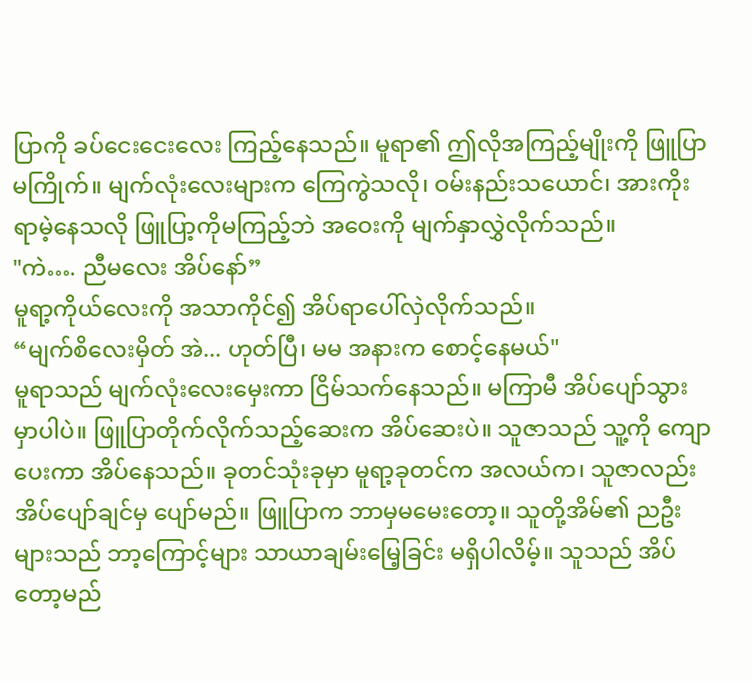ပြာကို ခပ်ငေးငေးလေး ကြည့်နေသည်။ မူရာ၏ ဤလိုအကြည့်မျိုးကို ဖြူပြာ မကြိုက်။ မျက်လုံးလေးများက ကြေကွဲသလို၊ ဝမ်းနည်းသယောင်၊ အားကိုးရာမဲ့နေသလို ဖြူပြာ့ကိုမကြည့်ဘဲ အဝေးကို မျက်နှာလွှဲလိုက်သည်။
"ကဲ…. ညီမလေး အိပ်နော်”
မူရာ့ကိုယ်လေးကို အသာကိုင်၍ အိပ်ရာပေါ်လှဲလိုက်သည်။
“မျက်စိလေးမှိတ် အဲ... ဟုတ်ပြီ၊ မမ အနားက စောင့်နေမယ်"
မူရာသည် မျက်လုံးလေးမှေးကာ ငြိမ်သက်နေသည်။ မကြာမီ အိပ်ပျော်သွားမှာပါပဲ။ ဖြူပြာတိုက်လိုက်သည့်ဆေးက အိပ်ဆေးပဲ။ သူဇာသည် သူ့ကို ကျောပေးကာ အိပ်နေသည်။ ခုတင်သုံးခုမှာ မူရာ့ခုတင်က အလယ်က၊ သူဇာလည်း အိပ်ပျော်ချင်မှ ပျော်မည်။ ဖြူပြာက ဘာမှမမေးတော့။ သူတို့အိမ်၏ ညဦးများသည် ဘာ့ကြောင့်များ သာယာချမ်းမြေ့ခြင်း မရှိပါလိမ့်။ သူသည် အိပ်တော့မည်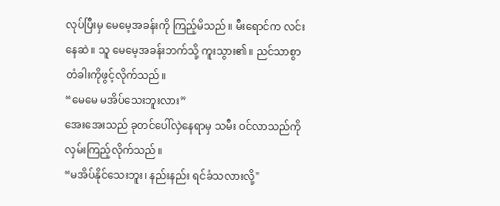လုပ်ပြီးမှ မေမေ့အခန်းကို ကြည့်မိသည်။ မီးရောင်က လင်းနေဆဲ။ သူ မေမေ့အခန်းဘက်သို့ ကူးသွား၏။ ညင်သာစွာ တံခါးကိုဖွင့်လိုက်သည်။
“မေမေ မအိပ်သေးဘူးလား”
အေးအေးသည် ခုတင်ပေါ်လှဲနေရာမှ သမီး ဝင်လာသည်ကို လှမ်းကြည့်လိုက်သည်။
“မအိပ်နိုင်သေးဘူး၊ နည်းနည်း ရင်ခံသလားလို့"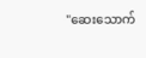"ဆေးသောက်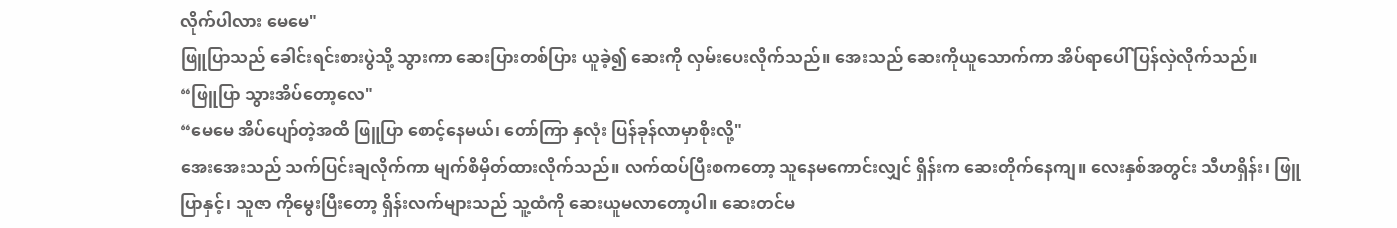လိုက်ပါလား မေမေ"
ဖြူပြာသည် ခေါင်းရင်းစားပွဲသို့ သွားကာ ဆေးပြားတစ်ပြား ယူခဲ့၍ ဆေးကို လှမ်းပေးလိုက်သည်။ အေးသည် ဆေးကိုယူသောက်ကာ အိပ်ရာပေါ် ပြန်လှဲလိုက်သည်။
“ဖြူပြာ သွားအိပ်တော့လေ"
“မေမေ အိပ်ပျော်တဲ့အထိ ဖြူပြာ စောင့်နေမယ်၊ တော်ကြာ နှလုံး ပြန်ခုန်လာမှာစိုးလို့"
အေးအေးသည် သက်ပြင်းချလိုက်ကာ မျက်စိမှိတ်ထားလိုက်သည်။ လက်ထပ်ပြီးစကတော့ သူနေမကောင်းလျှင် ရှိန်းက ဆေးတိုက်နေကျ။ လေးနှစ်အတွင်း သီဟရှိန်း၊ ဖြူပြာနှင့်၊ သူဇာ ကိုမွေးပြီးတော့ ရှိန်းလက်များသည် သူ့ထံကို ဆေးယူမလာတော့ပါ။ ဆေးတင်မ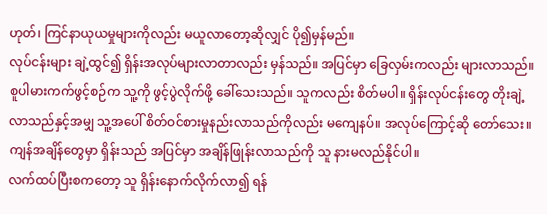ဟုတ်၊ ကြင်နာယုယမှုများကိုလည်း မယူလာတော့ဆိုလျှင် ပို၍မှန်မည်။
လုပ်ငန်းများ ချဲ့ထွင်၍ ရှိန်းအလုပ်များလာတာလည်း မှန်သည်။ အပြင်မှာ ခြေလှမ်းကလည်း များလာသည်။ စူပါမားကက်ဖွင့်စဉ်က သူ့ကို ဖွင့်ပွဲလိုက်ဖို့ ခေါ်သေးသည်။ သူကလည်း စိတ်မပါ။ ရှိန်းလုပ်ငန်းတွေ တိုးချဲ့လာသည်နှင့်အမျှ သူ့အပေါ် စိတ်ဝင်စားမှုနည်းလာသည်ကိုလည်း မကျေနပ်။ အလုပ်ကြောင့်ဆို တော်သေး။ ကျန်အချိန်တွေမှာ ရှိန်းသည် အပြင်မှာ အချိန်ဖြုန်းလာသည်ကို သူ နားမလည်နိုင်ပါ။
လက်ထပ်ပြီးစကတော့ သူ ရှိန်းနောက်လိုက်လာ၍ ရန်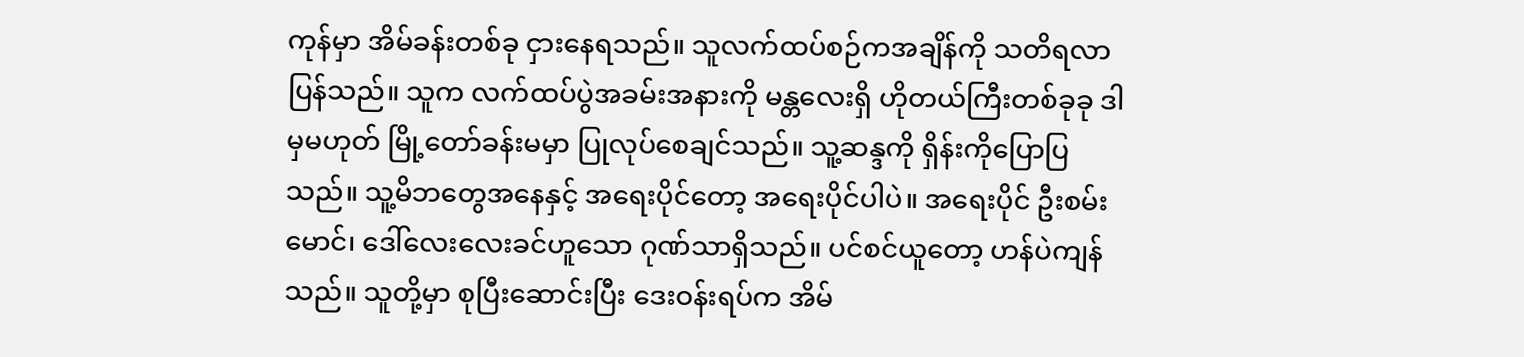ကုန်မှာ အိမ်ခန်းတစ်ခု ငှားနေရသည်။ သူလက်ထပ်စဉ်ကအချိန်ကို သတိရလာပြန်သည်။ သူက လက်ထပ်ပွဲအခမ်းအနားကို မန္တလေးရှိ ဟိုတယ်ကြီးတစ်ခုခု ဒါမှမဟုတ် မြို့တော်ခန်းမမှာ ပြုလုပ်စေချင်သည်။ သူ့ဆန္ဒကို ရှိန်းကိုပြောပြသည်။ သူ့မိဘတွေအနေနှင့် အရေးပိုင်တော့ အရေးပိုင်ပါပဲ။ အရေးပိုင် ဦးစမ်းမောင်၊ ဒေါ်လေးလေးခင်ဟူသော ဂုဏ်သာရှိသည်။ ပင်စင်ယူတော့ ဟန်ပဲကျန်သည်။ သူတို့မှာ စုပြီးဆောင်းပြီး ဒေးဝန်းရပ်က အိမ်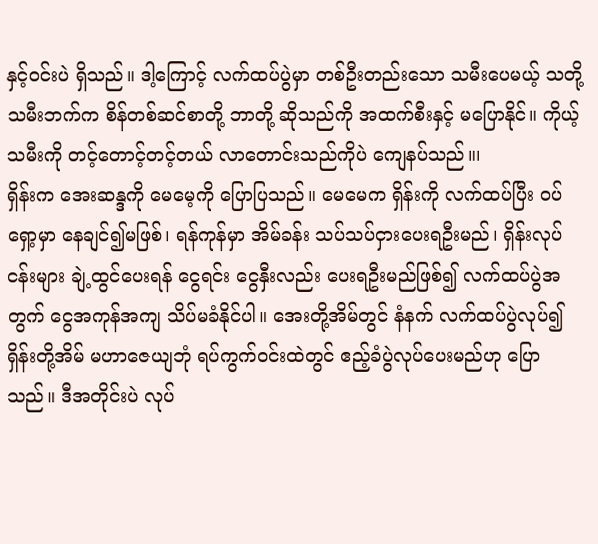နှင့်ဝင်းပဲ ရှိသည်။ ဒါ့ကြောင့် လက်ထပ်ပွဲမှာ တစ်ဦးတည်းသော သမီးပေမယ့် သတို့သမီးဘက်က စိန်တစ်ဆင်စာတို့ ဘာတို့ ဆိုသည်ကို အထက်စီးနှင့် မပြောနိုင်။ ကိုယ့်သမီးကို တင့်တောင့်တင့်တယ် လာတောင်းသည်ကိုပဲ ကျေနပ်သည်။၊
ရှိန်းက အေးဆန္ဒကို မေမေ့ကို ပြောပြသည်။ မေမေက ရှိန်းကို လက်ထပ်ပြီး ဝပ်ရှော့မှာ နေချင်၍မဖြစ်၊ ရန်ကုန်မှာ အိမ်ခန်း သပ်သပ်ငှားပေးရဦးမည်၊ ရှိန်းလုပ်ငန်းများ ချဲ့ထွင်ပေးရန် ငွေရင်း ငွေနှီးလည်း ပေးရဦးမည်ဖြစ်၍ လက်ထပ်ပွဲအတွက် ငွေအကုန်အကျ သိပ်မခံနိုင်ပါ။ အေးတို့အိမ်တွင် နံနက် လက်ထပ်ပွဲလုပ်၍ ရှိန်းတို့အိမ် မဟာဇေယျဘုံ ရပ်ကွက်ဝင်းထဲတွင် ဧည့်ခံပွဲလုပ်ပေးမည်ဟု ပြောသည်။ ဒီအတိုင်းပဲ လုပ်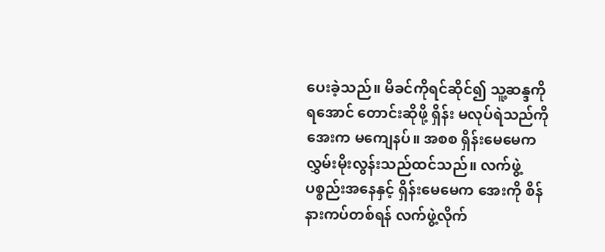ပေးခဲ့သည်။ မိခင်ကိုရင်ဆိုင်၍ သူ့ဆန္ဒကို ရအောင် တောင်းဆိုဖို့ ရှိန်း မလုပ်ရဲသည်ကို အေးက မကျေနပ်။ အစစ ရှိန်းမေမေက လွှမ်းမိုးလွန်းသည်ထင်သည်။ လက်ဖွဲ့ပစ္စည်းအနေနှင့် ရှိန်းမေမေက အေးကို စိန်နားကပ်တစ်ရန် လက်ဖွဲ့လိုက်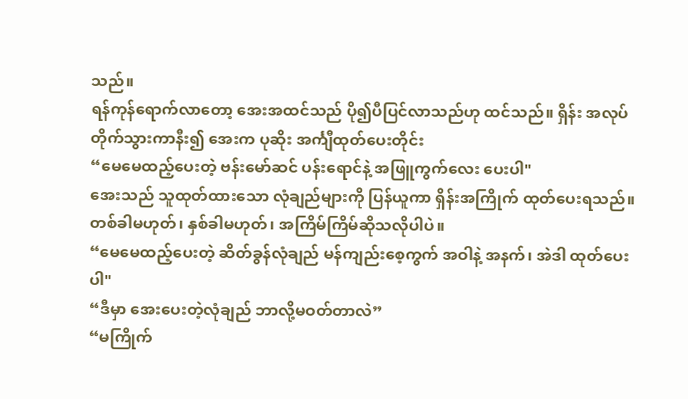သည်။
ရန်ကုန်ရောက်လာတော့ အေးအထင်သည် ပို၍ပီပြင်လာသည်ဟု ထင်သည်။ ရှိန်း အလုပ်တိုက်သွားကာနီး၍ အေးက ပုဆိုး အင်္ကျီထုတ်ပေးတိုင်း
“မေမေထည့်ပေးတဲ့ ဗန်းမော်ဆင် ပန်းရောင်နဲ့ အဖြူကွက်လေး ပေးပါ"
အေးသည် သူထုတ်ထားသော လုံချည်များကို ပြန်ယူကာ ရှိန်းအကြိုက် ထုတ်ပေးရသည်။ တစ်ခါမဟုတ်၊ နှစ်ခါမဟုတ်၊ အကြိမ်ကြိမ်ဆိုသလိုပါပဲ။
“မေမေထည့်ပေးတဲ့ ဆိတ်ခွန်လုံချည် မန်ကျည်းစေ့ကွက် အဝါနဲ့ အနက်၊ အဲဒါ ထုတ်ပေးပါ"
“ဒီမှာ အေးပေးတဲ့လုံချည် ဘာလို့မဝတ်တာလဲ”
“မကြိုက်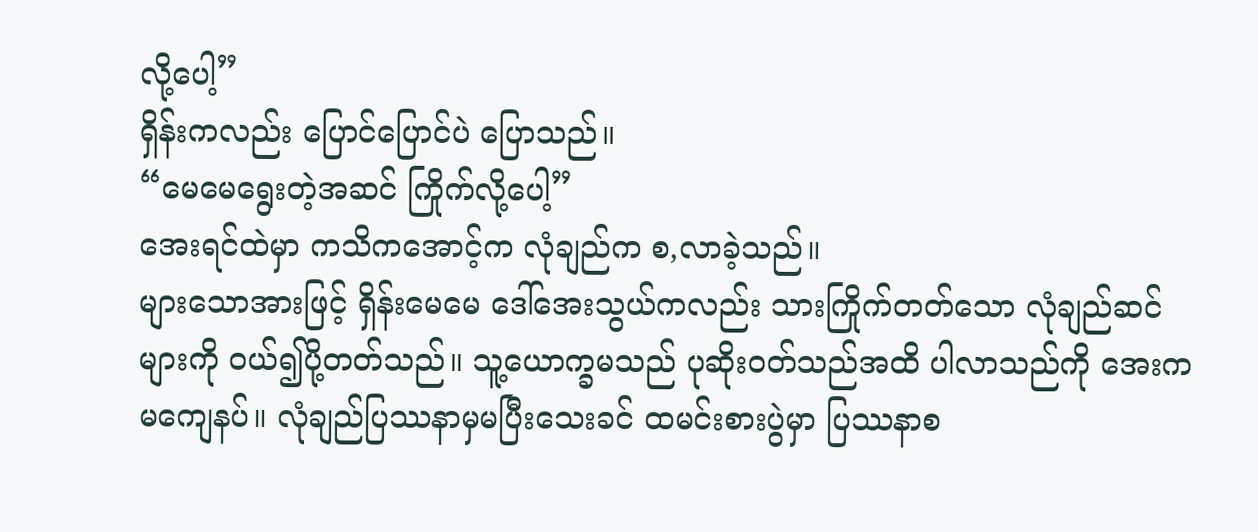လို့ပေါ့”
ရှိန်းကလည်း ပြောင်ပြောင်ပဲ ပြောသည်။
“မေမေရွေးတဲ့အဆင် ကြိုက်လို့ပေါ့”
အေးရင်ထဲမှာ ကသိကအောင့်က လုံချည်က စ,လာခဲ့သည်။
များသောအားဖြင့် ရှိန်းမေမေ ဒေါ်အေးသွယ်ကလည်း သားကြိုက်တတ်သော လုံချည်ဆင်များကို ဝယ်၍ပို့တတ်သည်။ သူ့ယောက္ခမသည် ပုဆိုးဝတ်သည်အထိ ပါလာသည်ကို အေးက မကျေနပ်။ လုံချည်ပြဿနာမှမပြီးသေးခင် ထမင်းစားပွဲမှာ ပြဿနာစ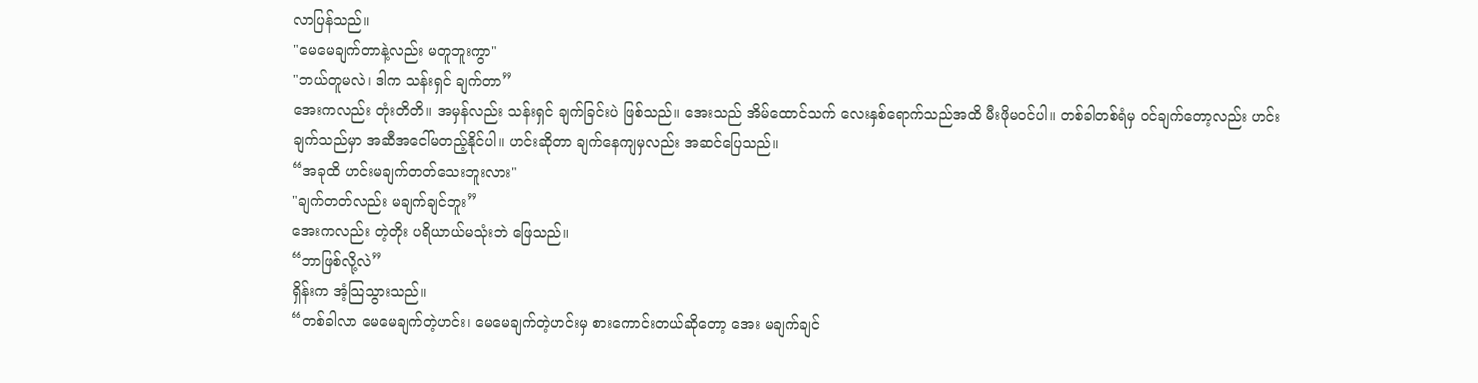လာပြန်သည်။
"မေမေချက်တာနဲ့လည်း မတူဘူးကွာ"
"ဘယ်တူမလဲ၊ ဒါက သန်းရှင် ချက်တာ”
အေးကလည်း တုံးတိတိ။ အမှန်လည်း သန်းရှင် ချက်ခြင်းပဲ ဖြစ်သည်။ အေးသည် အိမ်ထောင်သက် လေးနှစ်ရောက်သည်အထိ မီးဖိုမဝင်ပါ။ တစ်ခါတစ်ရံမှ ဝင်ချက်တော့လည်း ဟင်းချက်သည်မှာ အဆီအငေါ်မတည့်နိုင်ပါ။ ဟင်းဆိုတာ ချက်နေကျမှလည်း အဆင်ပြေသည်။
“အခုထိ ဟင်းမချက်တတ်သေးဘူးလား"
"ချက်တတ်လည်း မချက်ချင်ဘူး”
အေးကလည်း တဲ့တိုး ပရိယာယ်မသုံးဘဲ ဖြေသည်။
“ဘာဖြစ်လို့လဲ”
ရှိန်းက အံ့သြသွားသည်။
“တစ်ခါလာ မေမေချက်တဲ့ဟင်း၊ မေမေချက်တဲ့ဟင်းမှ စားကောင်းတယ်ဆိုတော့ အေး မချက်ချင်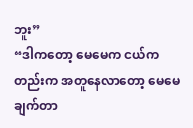ဘူး”
“ဒါကတော့ မေမေက ငယ်ကတည်းက အတူနေလာတော့ မေမေချက်တာ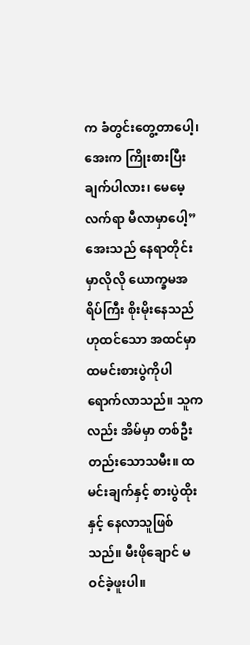က ခံတွင်းတွေ့တာပေါ့၊ အေးက ကြိုးစားပြီး ချက်ပါလား၊ မေမေ့လက်ရာ မီလာမှာပေါ့”
အေးသည် နေရာတိုင်းမှာလိုလို ယောက္ခမအရိပ်ကြီး စိုးမိုးနေသည်ဟုထင်သော အထင်မှာ ထမင်းစားပွဲကိုပါ ရောက်လာသည်။ သူကလည်း အိမ်မှာ တစ်ဦးတည်းသောသမီး။ ထမင်းချက်နှင့် စားပွဲထိုးနှင့် နေလာသူဖြစ်သည်။ မီးဖိုချောင် မဝင်ခဲ့ဖူးပါ။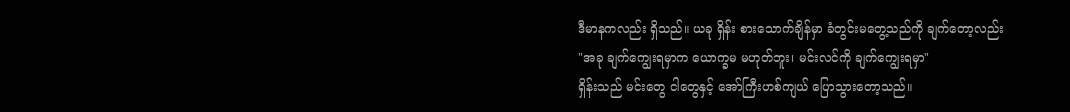ဒီမာနကလည်း ရှိသည်။ ယခု ရှိန်း စားသောက်ချိန်မှာ ခံတွင်းမတွေ့သည်ကို ချက်တော့လည်း
"အခု ချက်ကျွေးရမှာက ယောက္ခမ မဟုတ်ဘူး၊ မင်းလင်ကို ချက်ကျွေးရမှာ"
ရှိန်းသည် မင်းတွေ ငါတွေနှင့် အော်ကြီးဟစ်ကျယ် ပြောသွားတော့သည်။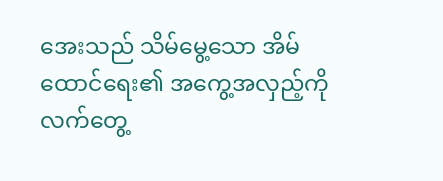အေးသည် သိမ်မွေ့သော အိမ်ထောင်ရေး၏ အကွေ့အလှည့်ကို လက်တွေ့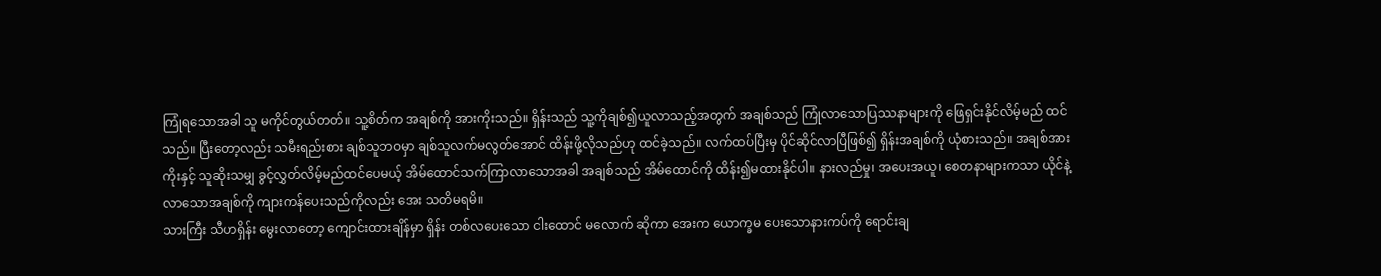ကြုံရသောအခါ သူ မကိုင်တွယ်တတ်။ သူ့စိတ်က အချစ်ကို အားကိုးသည်။ ရှိန်းသည် သူ့ကိုချစ်၍ယူလာသည့်အတွက် အချစ်သည် ကြုံလာသောပြဿနာများကို ဖြေရှင်းနိုင်လိမ့်မည် ထင်သည်။ ပြီးတော့လည်း သမီးရည်းစား ချစ်သူဘဝမှာ ချစ်သူလက်မလွတ်အောင် ထိန်းဖို့လိုသည်ဟု ထင်ခဲ့သည်။ လက်ထပ်ပြီးမှ ပိုင်ဆိုင်လာပြီဖြစ်၍ ရှိန်းအချစ်ကို ယုံစားသည်။ အချစ်အားကိုးနှင့် သူဆိုးသမျှ ခွင့်လွှတ်လိမ့်မည်ထင်ပေမယ့် အိမ်ထောင်သက်ကြာလာသောအခါ အချစ်သည် အိမ်ထောင်ကို ထိန်း၍မထားနိုင်ပါ။ နားလည်မှု၊ အပေးအယူ၊ စေတနာများကသာ ယိုင်နဲ့လာသောအချစ်ကို ကျားကန်ပေးသည်ကိုလည်း အေး သတိမရမိ။
သားကြီး သီဟရှိန်း မွေးလာတော့ ကျောင်းထားချိန်မှာ ရှိန်း တစ်လပေးသော ငါးထောင် မလောက် ဆိုကာ အေးက ယောက္ခမ ပေးသောနားကပ်ကို ရောင်းချ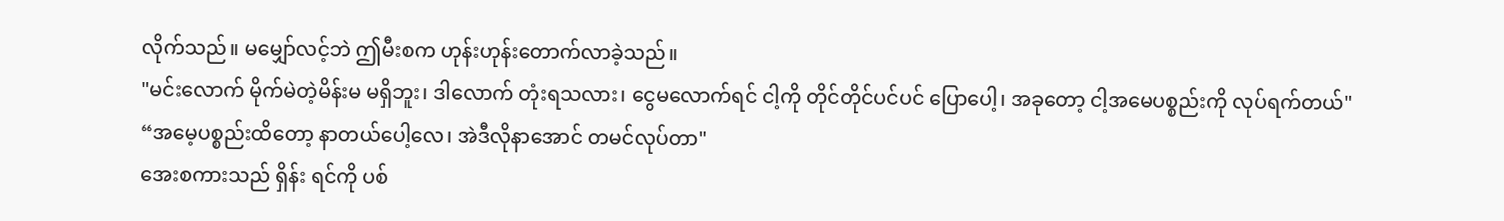လိုက်သည်။ မမျှော်လင့်ဘဲ ဤမီးစက ဟုန်းဟုန်းတောက်လာခဲ့သည်။
"မင်းလောက် မိုက်မဲတဲ့မိန်းမ မရှိဘူး၊ ဒါလောက် တုံးရသလား၊ ငွေမလောက်ရင် ငါ့ကို တိုင်တိုင်ပင်ပင် ပြောပေါ့၊ အခုတော့ ငါ့အမေပစ္စည်းကို လုပ်ရက်တယ်"
“အမေ့ပစ္စည်းထိတော့ နာတယ်ပေါ့လေ၊ အဲဒီလိုနာအောင် တမင်လုပ်တာ"
အေးစကားသည် ရှိန်း ရင်ကို ပစ်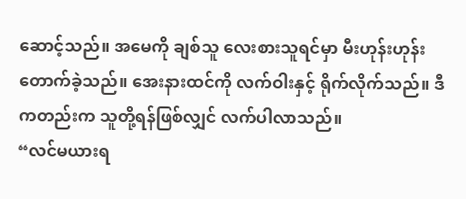ဆောင့်သည်။ အမေကို ချစ်သူ လေးစားသူရင်မှာ မီးဟုန်းဟုန်းတောက်ခဲ့သည်။ အေးနားထင်ကို လက်ဝါးနှင့် ရိုက်လိုက်သည်။ ဒီကတည်းက သူတို့ရန်ဖြစ်လျှင် လက်ပါလာသည်။
“လင်မယားရ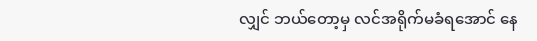လျှင် ဘယ်တော့မှ လင်အရိုက်မခံရအောင် နေ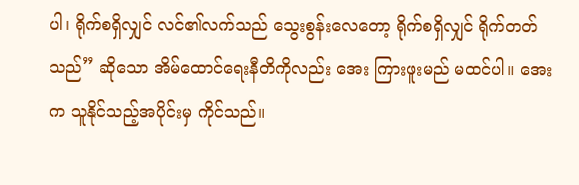ပါ၊ ရိုက်စရှိလျှင် လင်၏လက်သည် သွေးစွန်းလေတော့ ရိုက်စရှိလျှင် ရိုက်တတ်သည်” ဆိုသော အိမ်ထောင်ရေးနီတိကိုလည်း အေး ကြားဖူးမည် မထင်ပါ။ အေးက သူနိုင်သည့်အပိုင်းမှ ကိုင်သည်။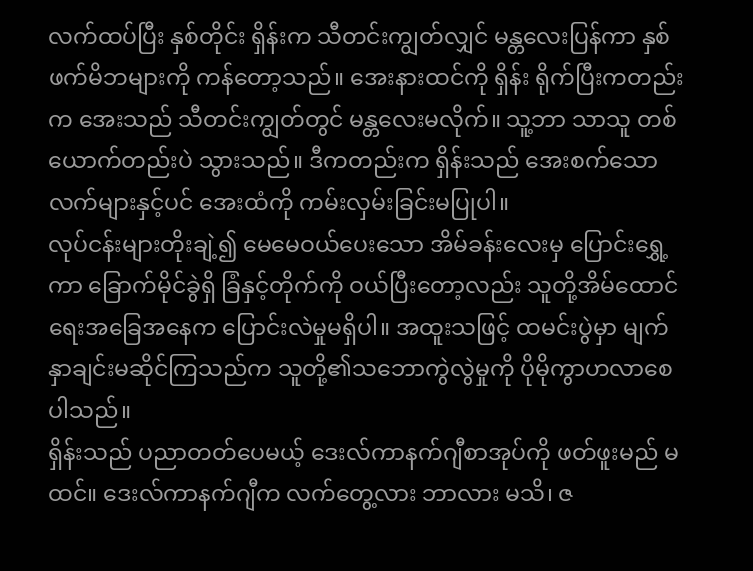လက်ထပ်ပြီး နှစ်တိုင်း ရှိန်းက သီတင်းကျွတ်လျှင် မန္တလေးပြန်ကာ နှစ်ဖက်မိဘများကို ကန်တော့သည်။ အေးနားထင်ကို ရှိန်း ရိုက်ပြီးကတည်းက အေးသည် သီတင်းကျွတ်တွင် မန္တလေးမလိုက်။ သူ့ဘာ သာသူ တစ်ယောက်တည်းပဲ သွားသည်။ ဒီကတည်းက ရှိန်းသည် အေးစက်သော လက်များနှင့်ပင် အေးထံကို ကမ်းလှမ်းခြင်းမပြုပါ။
လုပ်ငန်းများတိုးချဲ့၍ မေမေဝယ်ပေးသော အိမ်ခန်းလေးမှ ပြောင်းရွှေ့ကာ ခြောက်မိုင်ခွဲရှိ ခြံနှင့်တိုက်ကို ဝယ်ပြီးတော့လည်း သူတို့အိမ်ထောင်ရေးအခြေအနေက ပြောင်းလဲမှုမရှိပါ။ အထူးသဖြင့် ထမင်းပွဲမှာ မျက်နှာချင်းမဆိုင်ကြသည်က သူတို့၏သဘောကွဲလွဲမှုကို ပိုမိုကွာဟလာစေပါသည်။
ရှိန်းသည် ပညာတတ်ပေမယ့် ဒေးလ်ကာနက်ဂျီစာအုပ်ကို ဖတ်ဖူးမည် မထင်။ ဒေးလ်ကာနက်ဂျီက လက်တွေ့လား ဘာလား မသိ၊ ဇ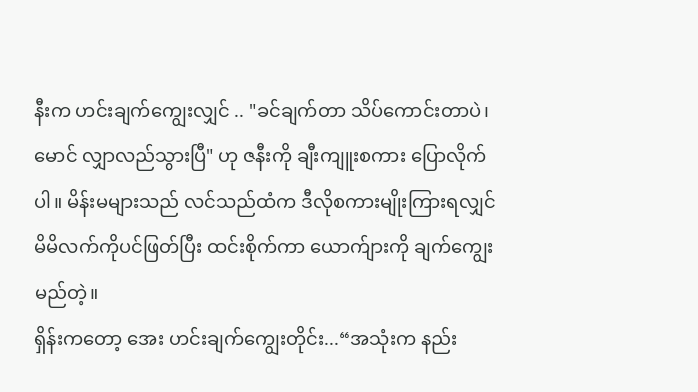နီးက ဟင်းချက်ကျွေးလျှင် .. "ခင်ချက်တာ သိပ်ကောင်းတာပဲ၊ မောင် လျှာလည်သွားပြီ" ဟု ဇနီးကို ချီးကျူးစကား ပြောလိုက်ပါ။ မိန်းမများသည် လင်သည်ထံက ဒီလိုစကားမျိုးကြားရလျှင် မိမိလက်ကိုပင်ဖြတ်ပြီး ထင်းစိုက်ကာ ယောက်ျားကို ချက်ကျွေးမည်တဲ့။
ရှိန်းကတော့ အေး ဟင်းချက်ကျွေးတိုင်း...“အသုံးက နည်း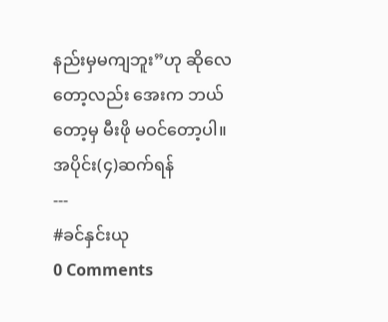နည်းမှမကျဘူး”ဟု ဆိုလေတော့လည်း အေးက ဘယ်တော့မှ မီးဖို မဝင်တော့ပါ။
အပိုင်း(၄)ဆက်ရန်
---
#ခင်နှင်းယု
0 Comments